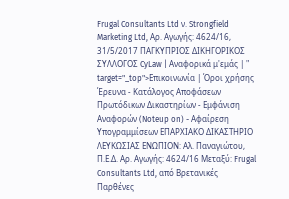Frugal Consultants Ltd ν. Strongfield Marketing Ltd, Αρ. Αγωγής: 4624/16, 31/5/2017 ΠΑΓΚΥΠΡΙΟΣ ΔΙΚΗΓΟΡΙΚΟΣ ΣΥΛΛΟΓΟΣ CyLaw | Αναφορικά μ'εμάς | " target="_top">Επικοινωνία | Όροι χρήσης Έρευνα - Κατάλογος Αποφάσεων Πρωτόδικων Δικαστηρίων - Εμφάνιση Αναφορών (Noteup on) - Αφαίρεση Υπογραμμίσεων ΕΠΑΡΧΙΑΚΟ ΔΙΚΑΣΤΗΡΙΟ ΛΕΥΚΩΣΙΑΣ ΕΝΩΠΙΟΝ: Αλ. Παναγιώτου, Π.Ε.Δ. Αρ. Αγωγής: 4624/16 Μεταξύ: Frugal Consultants Ltd, από Βρετανικές Παρθένες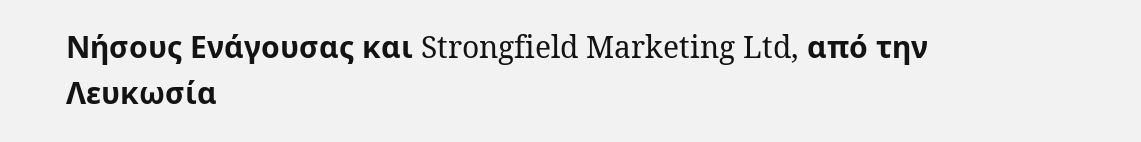Νήσους Ενάγουσας και Strongfield Marketing Ltd, από την Λευκωσία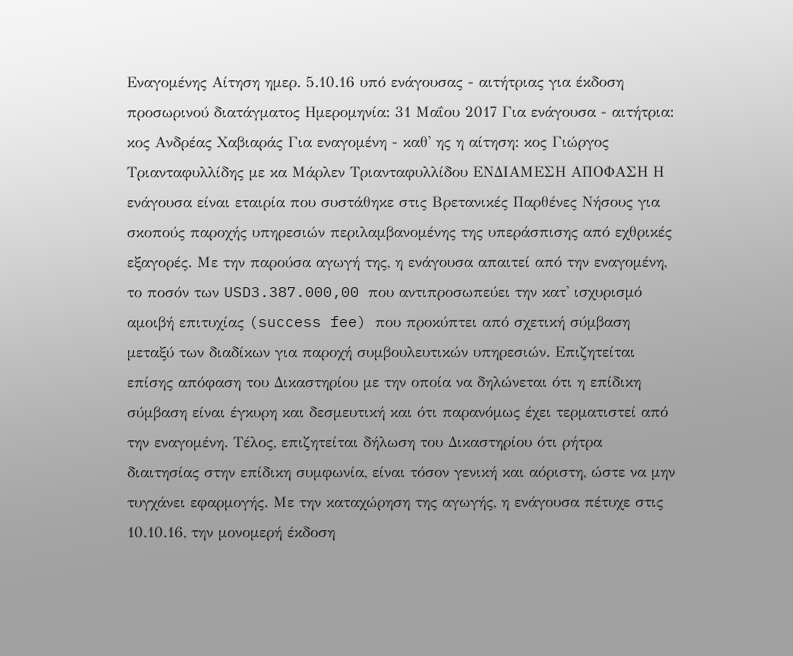Εναγομένης Αίτηση ημερ. 5.10.16 υπό ενάγουσας - αιτήτριας για έκδοση προσωρινού διατάγματος Ημερομηνία: 31 Μαΐου 2017 Για ενάγουσα - αιτήτρια: κος Ανδρέας Χαβιαράς Για εναγομένη - καθ' ης η αίτηση: κος Γιώργος Τριανταφυλλίδης με κα Μάρλεν Τριανταφυλλίδου ΕΝΔΙΑΜΕΣΗ ΑΠΟΦΑΣΗ Η ενάγουσα είναι εταιρία που συστάθηκε στις Βρετανικές Παρθένες Νήσους για σκοπούς παροχής υπηρεσιών περιλαμβανομένης της υπεράσπισης από εχθρικές εξαγορές. Με την παρούσα αγωγή της, η ενάγουσα απαιτεί από την εναγομένη, το ποσόν των USD3.387.000,00 που αντιπροσωπεύει την κατ' ισχυρισμό αμοιβή επιτυχίας (success fee) που προκύπτει από σχετική σύμβαση μεταξύ των διαδίκων για παροχή συμβουλευτικών υπηρεσιών. Επιζητείται επίσης απόφαση του Δικαστηρίου με την οποία να δηλώνεται ότι η επίδικη σύμβαση είναι έγκυρη και δεσμευτική και ότι παρανόμως έχει τερματιστεί από την εναγομένη. Τέλος, επιζητείται δήλωση του Δικαστηρίου ότι ρήτρα διαιτησίας στην επίδικη συμφωνία, είναι τόσον γενική και αόριστη, ώστε να μην τυγχάνει εφαρμογής. Με την καταχώρηση της αγωγής, η ενάγουσα πέτυχε στις 10.10.16, την μονομερή έκδοση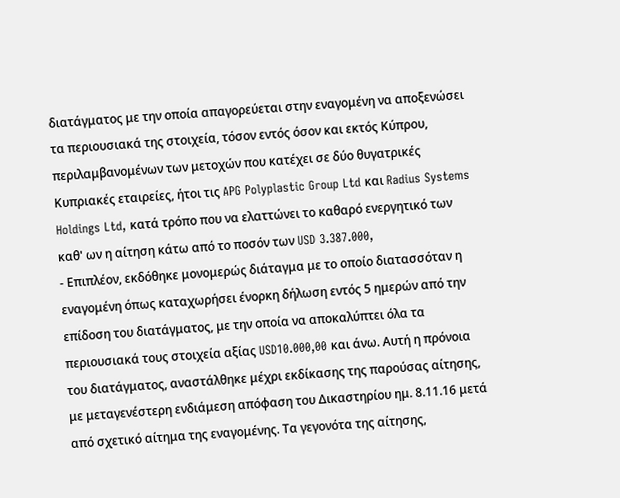διατάγματος με την οποία απαγορεύεται στην εναγομένη να αποξενώσει τα περιουσιακά της στοιχεία, τόσον εντός όσον και εκτός Κύπρου, περιλαμβανομένων των μετοχών που κατέχει σε δύο θυγατρικές Κυπριακές εταιρείες, ήτοι τις APG Polyplastic Group Ltd και Radius Systems Holdings Ltd, κατά τρόπο που να ελαττώνει το καθαρό ενεργητικό των καθ' ων η αίτηση κάτω από το ποσόν των USD 3.387.000,
- Επιπλέον, εκδόθηκε μονομερώς διάταγμα με το οποίο διατασσόταν η εναγομένη όπως καταχωρήσει ένορκη δήλωση εντός 5 ημερών από την επίδοση του διατάγματος, με την οποία να αποκαλύπτει όλα τα περιουσιακά τους στοιχεία αξίας USD10.000,00 και άνω. Αυτή η πρόνοια του διατάγματος, αναστάλθηκε μέχρι εκδίκασης της παρούσας αίτησης, με μεταγενέστερη ενδιάμεση απόφαση του Δικαστηρίου ημ. 8.11.16 μετά από σχετικό αίτημα της εναγομένης. Τα γεγονότα της αίτησης,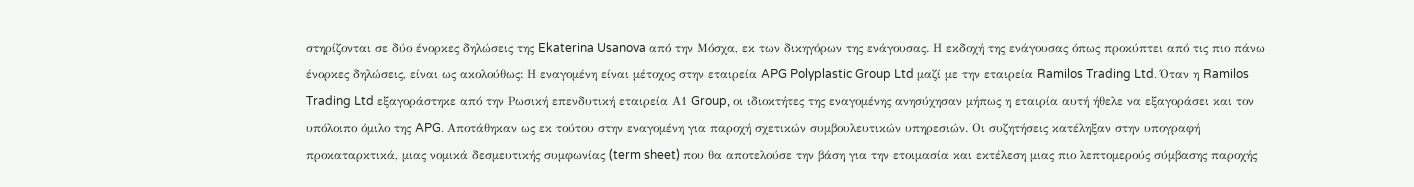στηρίζονται σε δύο ένορκες δηλώσεις της Ekaterina Usanova από την Μόσχα, εκ των δικηγόρων της ενάγουσας. Η εκδοχή της ενάγουσας όπως προκύπτει από τις πιο πάνω ένορκες δηλώσεις, είναι ως ακολούθως: Η εναγομένη είναι μέτοχος στην εταιρεία APG Polyplastic Group Ltd μαζί με την εταιρεία Ramilos Trading Ltd. Όταν η Ramilos Trading Ltd εξαγοράστηκε από την Ρωσική επενδυτική εταιρεία Α1 Group, οι ιδιοκτήτες της εναγομένης ανησύχησαν μήπως η εταιρία αυτή ήθελε να εξαγοράσει και τον υπόλοιπο όμιλο της APG. Αποτάθηκαν ως εκ τούτου στην εναγομένη για παροχή σχετικών συμβουλευτικών υπηρεσιών. Οι συζητήσεις κατέληξαν στην υπογραφή προκαταρκτικά, μιας νομικά δεσμευτικής συμφωνίας (term sheet) που θα αποτελούσε την βάση για την ετοιμασία και εκτέλεση μιας πιο λεπτομερούς σύμβασης παροχής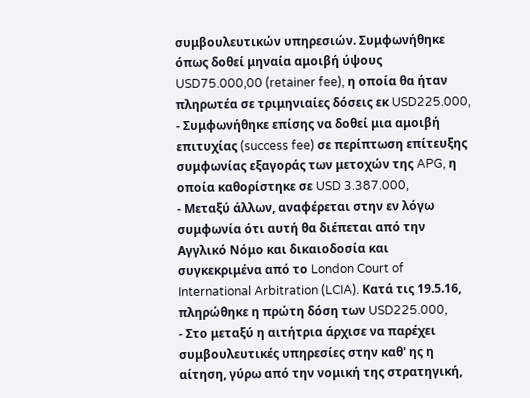συμβουλευτικών υπηρεσιών. Συμφωνήθηκε όπως δοθεί μηναία αμοιβή ύψους USD75.000,00 (retainer fee), η οποία θα ήταν πληρωτέα σε τριμηνιαίες δόσεις εκ USD225.000,
- Συμφωνήθηκε επίσης να δοθεί μια αμοιβή επιτυχίας (success fee) σε περίπτωση επίτευξης συμφωνίας εξαγοράς των μετοχών της APG, η οποία καθορίστηκε σε USD 3.387.000,
- Μεταξύ άλλων, αναφέρεται στην εν λόγω συμφωνία ότι αυτή θα διέπεται από την Αγγλικό Νόμο και δικαιοδοσία και συγκεκριμένα από το London Court of International Arbitration (LCIA). Κατά τις 19.5.16, πληρώθηκε η πρώτη δόση των USD225.000,
- Στο μεταξύ η αιτήτρια άρχισε να παρέχει συμβουλευτικές υπηρεσίες στην καθ' ης η αίτηση, γύρω από την νομική της στρατηγική,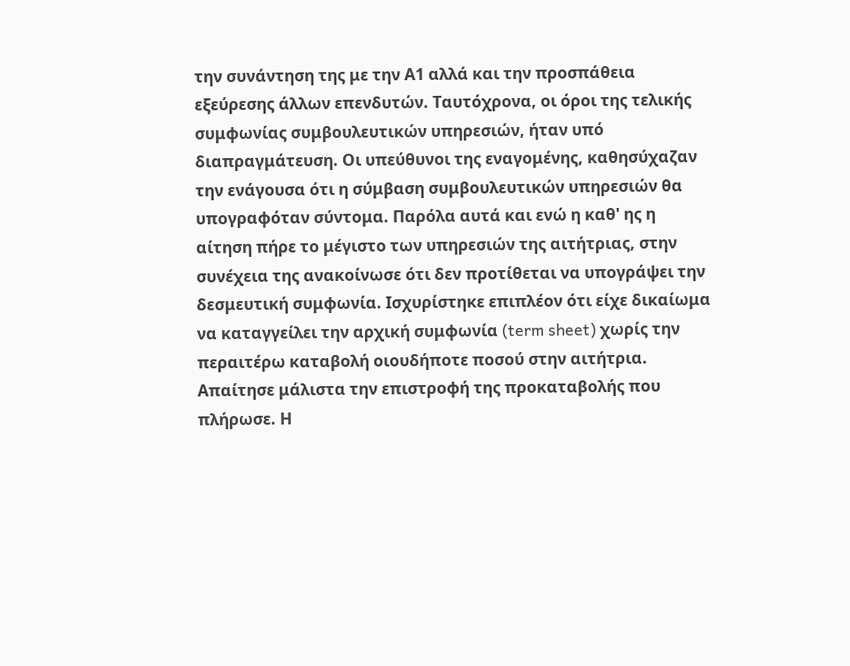την συνάντηση της με την Α1 αλλά και την προσπάθεια εξεύρεσης άλλων επενδυτών. Ταυτόχρονα, οι όροι της τελικής συμφωνίας συμβουλευτικών υπηρεσιών, ήταν υπό διαπραγμάτευση. Οι υπεύθυνοι της εναγομένης, καθησύχαζαν την ενάγουσα ότι η σύμβαση συμβουλευτικών υπηρεσιών θα υπογραφόταν σύντομα. Παρόλα αυτά και ενώ η καθ' ης η αίτηση πήρε το μέγιστο των υπηρεσιών της αιτήτριας, στην συνέχεια της ανακοίνωσε ότι δεν προτίθεται να υπογράψει την δεσμευτική συμφωνία. Ισχυρίστηκε επιπλέον ότι είχε δικαίωμα να καταγγείλει την αρχική συμφωνία (term sheet) χωρίς την περαιτέρω καταβολή οιουδήποτε ποσού στην αιτήτρια. Απαίτησε μάλιστα την επιστροφή της προκαταβολής που πλήρωσε. Η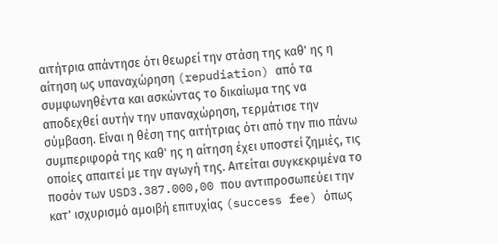αιτήτρια απάντησε ότι θεωρεί την στάση της καθ' ης η αίτηση ως υπαναχώρηση (repudiation) από τα συμφωνηθέντα και ασκώντας το δικαίωμα της να αποδεχθεί αυτήν την υπαναχώρηση, τερμάτισε την σύμβαση. Είναι η θέση της αιτήτριας ότι από την πιο πάνω συμπεριφορά της καθ' ης η αίτηση έχει υποστεί ζημιές, τις οποίες απαιτεί με την αγωγή της. Αιτείται συγκεκριμένα το ποσόν των USD3.387.000,00 που αντιπροσωπεύει την κατ' ισχυρισμό αμοιβή επιτυχίας (success fee) όπως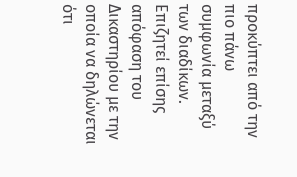προκύπτει από την πιο πάνω συμφωνία μεταξύ των διαδίκων. Επιζητεί επίσης απόφαση του Δικαστηρίου με την οποία να δηλώνεται ότι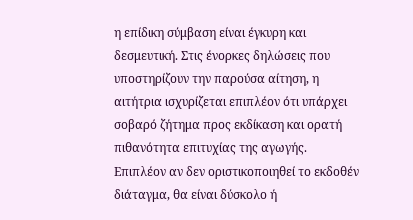η επίδικη σύμβαση είναι έγκυρη και δεσμευτική. Στις ένορκες δηλώσεις που υποστηρίζουν την παρούσα αίτηση, η αιτήτρια ισχυρίζεται επιπλέον ότι υπάρχει σοβαρό ζήτημα προς εκδίκαση και ορατή πιθανότητα επιτυχίας της αγωγής. Επιπλέον αν δεν οριστικοποιηθεί το εκδοθέν διάταγμα, θα είναι δύσκολο ή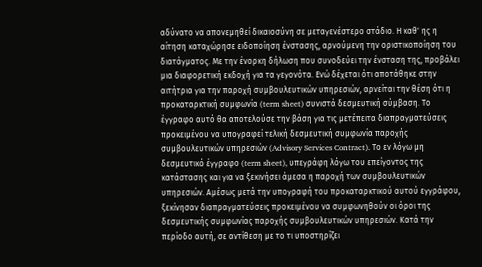αδύνατο να απονεμηθεί δικαιοσύνη σε μεταγενέστερο στάδιο. Η καθ' ης η αίτηση καταχώρησε ειδοποίηση ένστασης, αρνούμενη την οριστικοποίηση του διατάγματος. Με την ένορκη δήλωση που συνοδεύει την ένσταση της, προβάλει μια διαφορετική εκδοχή για τα γεγονότα. Ενώ δέχεται ότι αποτάθηκε στην αιτήτρια για την παροχή συμβουλευτικών υπηρεσιών, αρνείται την θέση ότι η προκαταρκτική συμφωνία (term sheet) συνιστά δεσμευτική σύμβαση. Το έγγραφο αυτό θα αποτελούσε την βάση για τις μετέπειτα διαπραγματεύσεις προκειμένου να υπογραφεί τελική δεσμευτική συμφωνία παροχής συμβουλευτικών υπηρεσιών (Advisory Services Contract). Το εν λόγω μη δεσμευτικό έγγραφο (term sheet), υπεγράφη λόγω του επείγοντος της κατάστασης και για να ξεκινήσει άμεσα η παροχή των συμβουλευτικών υπηρεσιών. Αμέσως μετά την υπογραφή του προκαταρκτικού αυτού εγγράφου, ξεκίνησαν διαπραγματεύσεις προκειμένου να συμφωνηθούν οι όροι της δεσμευτικής συμφωνίας παροχής συμβουλευτικών υπηρεσιών. Κατά την περίοδο αυτή, σε αντίθεση με το τι υποστηρίζει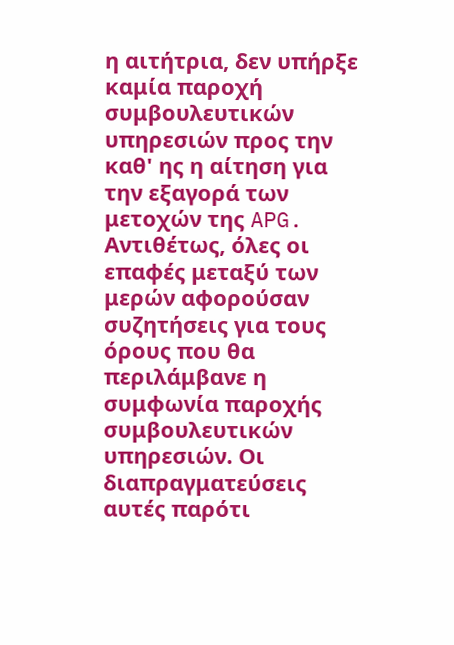η αιτήτρια, δεν υπήρξε καμία παροχή συμβουλευτικών υπηρεσιών προς την καθ' ης η αίτηση για την εξαγορά των μετοχών της APG. Αντιθέτως, όλες οι επαφές μεταξύ των μερών αφορούσαν συζητήσεις για τους όρους που θα περιλάμβανε η συμφωνία παροχής συμβουλευτικών υπηρεσιών. Οι διαπραγματεύσεις αυτές παρότι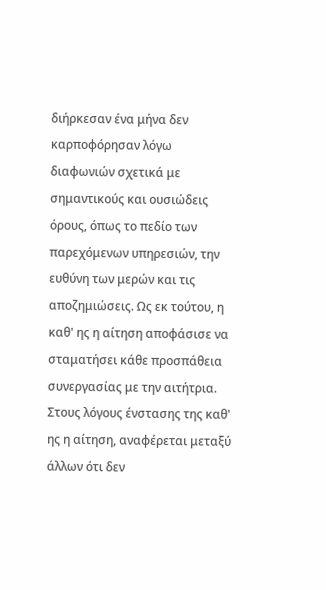διήρκεσαν ένα μήνα δεν καρποφόρησαν λόγω διαφωνιών σχετικά με σημαντικούς και ουσιώδεις όρους, όπως το πεδίο των παρεχόμενων υπηρεσιών, την ευθύνη των μερών και τις αποζημιώσεις. Ως εκ τούτου, η καθ' ης η αίτηση αποφάσισε να σταματήσει κάθε προσπάθεια συνεργασίας με την αιτήτρια. Στους λόγους ένστασης της καθ' ης η αίτηση, αναφέρεται μεταξύ άλλων ότι δεν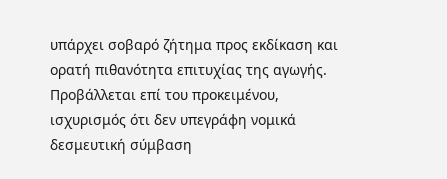υπάρχει σοβαρό ζήτημα προς εκδίκαση και ορατή πιθανότητα επιτυχίας της αγωγής. Προβάλλεται επί του προκειμένου, ισχυρισμός ότι δεν υπεγράφη νομικά δεσμευτική σύμβαση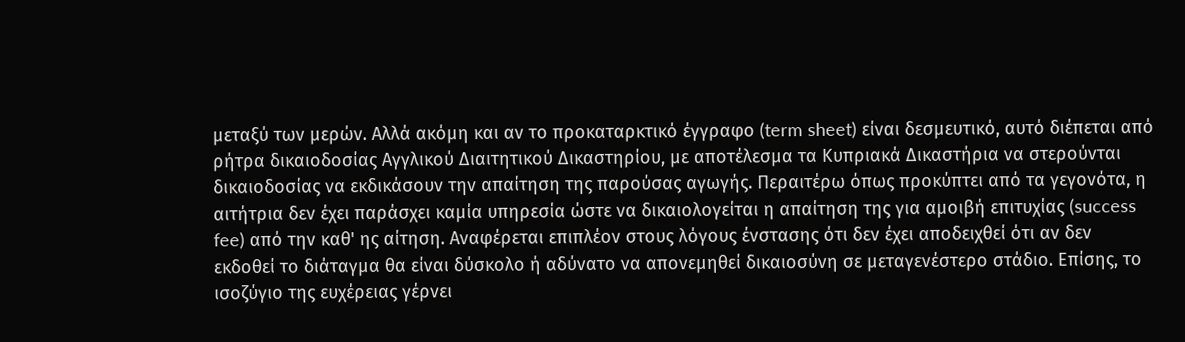μεταξύ των μερών. Αλλά ακόμη και αν το προκαταρκτικό έγγραφο (term sheet) είναι δεσμευτικό, αυτό διέπεται από ρήτρα δικαιοδοσίας Αγγλικού Διαιτητικού Δικαστηρίου, με αποτέλεσμα τα Κυπριακά Δικαστήρια να στερούνται δικαιοδοσίας να εκδικάσουν την απαίτηση της παρούσας αγωγής. Περαιτέρω όπως προκύπτει από τα γεγονότα, η αιτήτρια δεν έχει παράσχει καμία υπηρεσία ώστε να δικαιολογείται η απαίτηση της για αμοιβή επιτυχίας (success fee) από την καθ' ης αίτηση. Αναφέρεται επιπλέον στους λόγους ένστασης ότι δεν έχει αποδειχθεί ότι αν δεν εκδοθεί το διάταγμα θα είναι δύσκολο ή αδύνατο να απονεμηθεί δικαιοσύνη σε μεταγενέστερο στάδιο. Επίσης, το ισοζύγιο της ευχέρειας γέρνει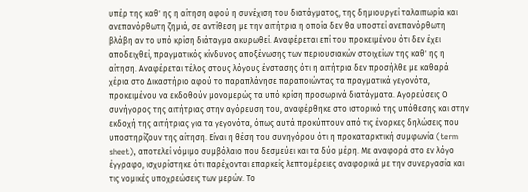υπέρ της καθ' ης η αίτηση αφού η συνέχιση του διατάγματος, της δημιουργεί ταλαιπωρία και ανεπανόρθωτη ζημιά, σε αντίθεση με την αιτήτρια η οποία δεν θα υποστεί ανεπανόρθωτη βλάβη αν το υπό κρίση διάταγμα ακυρωθεί. Αναφέρεται επί του προκειμένου ότι δεν έχει αποδειχθεί, πραγματικός κίνδυνος αποξένωσης των περιουσιακών στοιχείων της καθ' ης η αίτηση. Αναφέρεται τέλος στους λόγους ένστασης ότι η αιτήτρια δεν προσήλθε με καθαρά χέρια στο Δικαστήριο αφού το παραπλάνησε παραποιώντας τα πραγματικά γεγονότα, προκειμένου να εκδοθούν μονομερώς τα υπό κρίση προσωρινά διατάγματα. Αγορεύσεις Ο συνήγορος της αιτήτριας στην αγόρευση του, αναφέρθηκε στο ιστορικό της υπόθεσης και στην εκδοχή της αιτήτριας για τα γεγονότα, όπως αυτά προκύπτουν από τις ένορκες δηλώσεις που υποστηρίζουν της αίτηση. Είναι η θέση του συνηγόρου ότι η προκαταρκτική συμφωνία (term sheet), αποτελεί νόμιμο συμβόλαιο που δεσμεύει και τα δύο μέρη. Με αναφορά στο εν λόγο έγγραφο, ισχυρίστηκε ότι παρέχονται επαρκείς λεπτομέρειες αναφορικά με την συνεργασία και τις νομικές υποχρεώσεις των μερών. Το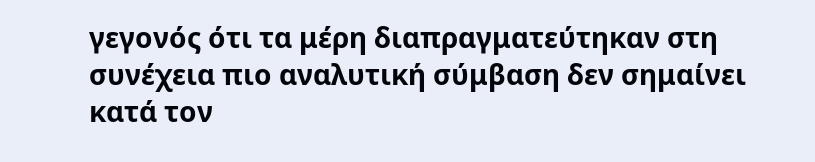γεγονός ότι τα μέρη διαπραγματεύτηκαν στη συνέχεια πιο αναλυτική σύμβαση δεν σημαίνει κατά τον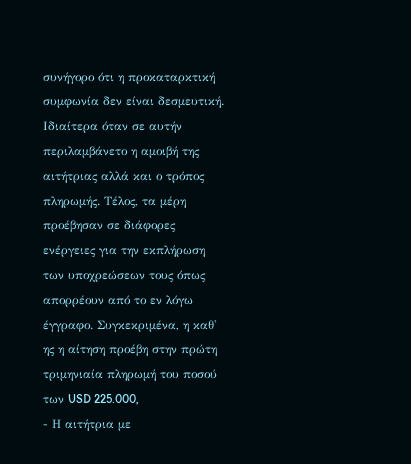συνήγορο ότι η προκαταρκτική συμφωνία δεν είναι δεσμευτική. Ιδιαίτερα όταν σε αυτήν περιλαμβάνετο η αμοιβή της αιτήτριας αλλά και ο τρόπος πληρωμής. Τέλος, τα μέρη προέβησαν σε διάφορες ενέργειες για την εκπλήρωση των υποχρεώσεων τους όπως απορρέουν από το εν λόγω έγγραφο. Συγκεκριμένα, η καθ' ης η αίτηση προέβη στην πρώτη τριμηνιαία πληρωμή του ποσού των USD 225.000,
- Η αιτήτρια με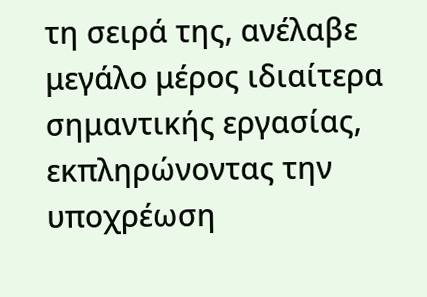τη σειρά της, ανέλαβε μεγάλο μέρος ιδιαίτερα σημαντικής εργασίας, εκπληρώνοντας την υποχρέωση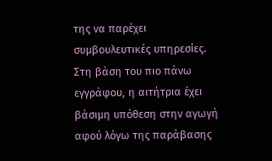της να παρέχει συμβουλευτικές υπηρεσίες. Στη βάση του πιο πάνω εγγράφου, η αιτήτρια έχει βάσιμη υπόθεση στην αγωγή αφού λόγω της παράβασης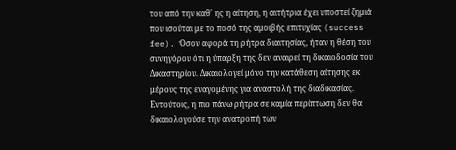του από την καθ' ης η αίτηση, η αιτήτρια έχει υποστεί ζημιά που ισούται με το ποσό της αμοιβής επιτυχίας (success fee). Όσον αφορά τη ρήτρα διαιτησίας, ήταν η θέση του συνηγόρου ότι η ύπαρξη της δεν αναιρεί τη δικαιοδοσία του Δικαστηρίου. Δικαιολογεί μόνο την κατάθεση αίτησης εκ μέρους της εναγομένης για αναστολή της διαδικασίας. Εντούτοις, η πιο πάνω ρήτρα σε καμία περίπτωση δεν θα δικαιολογούσε την ανατροπή των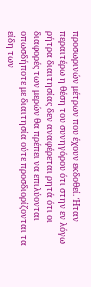προσωρινών μέτρων που έχουν εκδοθεί. Ήταν περαιτέρω η θέση του συνηγόρου ότι στην εν λόγω ρήτρα διαιτησίας δεν αναφέρεται ρητά ότι οι διαφορές των μερών θα πρέπει να επιλύονται οπωσδήποτε με διαιτησία ούτε προσδιορίζονται τα είδη των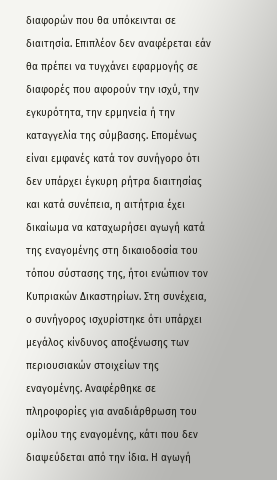διαφορών που θα υπόκεινται σε διαιτησία. Επιπλέον δεν αναφέρεται εάν θα πρέπει να τυγχάνει εφαρμογής σε διαφορές που αφορούν την ισχύ, την εγκυρότητα, την ερμηνεία ή την καταγγελία της σύμβασης. Επομένως είναι εμφανές κατά τον συνήγορο ότι δεν υπάρχει έγκυρη ρήτρα διαιτησίας και κατά συνέπεια, η αιτήτρια έχει δικαίωμα να καταχωρήσει αγωγή κατά της εναγομένης στη δικαιοδοσία του τόπου σύστασης της, ήτοι ενώπιον τον Κυπριακών Δικαστηρίων. Στη συνέχεια, ο συνήγορος ισχυρίστηκε ότι υπάρχει μεγάλος κίνδυνος αποξένωσης των περιουσιακών στοιχείων της εναγομένης. Αναφέρθηκε σε πληροφορίες για αναδιάρθρωση του ομίλου της εναγομένης, κάτι που δεν διαψεύδεται από την ίδια. Η αγωγή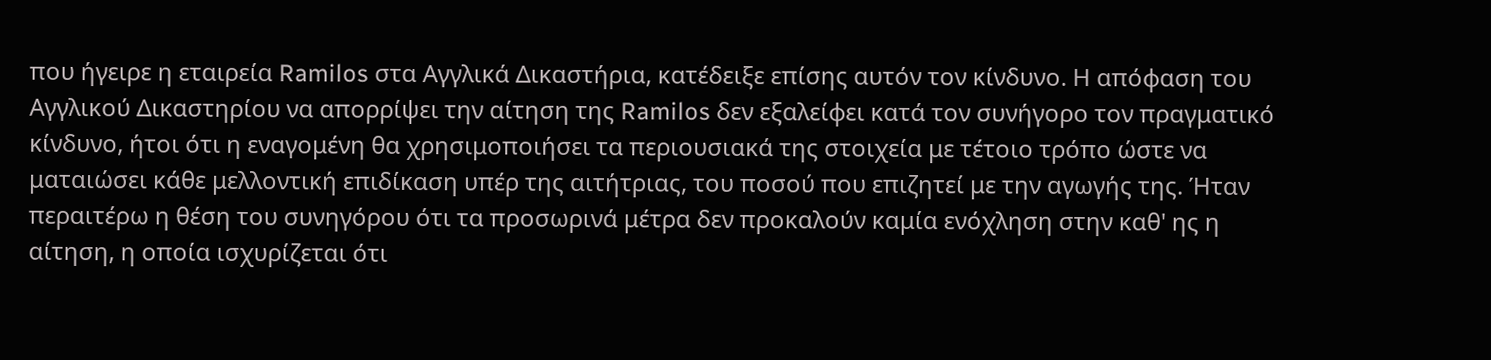που ήγειρε η εταιρεία Ramilos στα Αγγλικά Δικαστήρια, κατέδειξε επίσης αυτόν τον κίνδυνο. Η απόφαση του Αγγλικού Δικαστηρίου να απορρίψει την αίτηση της Ramilos δεν εξαλείφει κατά τον συνήγορο τον πραγματικό κίνδυνο, ήτοι ότι η εναγομένη θα χρησιμοποιήσει τα περιουσιακά της στοιχεία με τέτοιο τρόπο ώστε να ματαιώσει κάθε μελλοντική επιδίκαση υπέρ της αιτήτριας, του ποσού που επιζητεί με την αγωγής της. Ήταν περαιτέρω η θέση του συνηγόρου ότι τα προσωρινά μέτρα δεν προκαλούν καμία ενόχληση στην καθ' ης η αίτηση, η οποία ισχυρίζεται ότι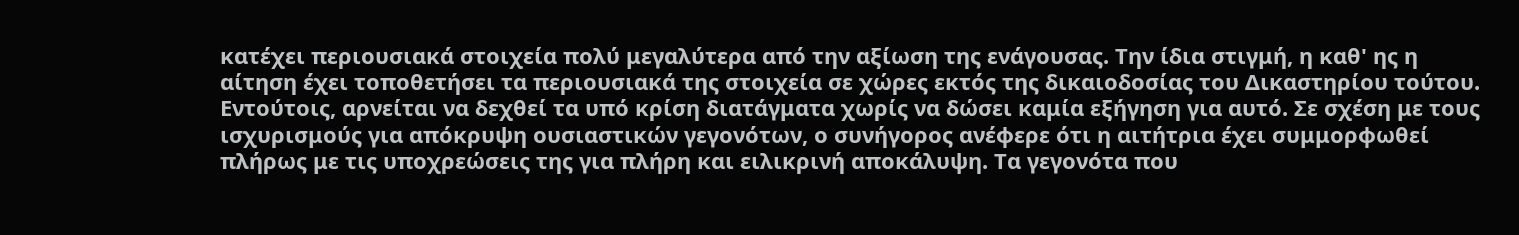κατέχει περιουσιακά στοιχεία πολύ μεγαλύτερα από την αξίωση της ενάγουσας. Την ίδια στιγμή, η καθ' ης η αίτηση έχει τοποθετήσει τα περιουσιακά της στοιχεία σε χώρες εκτός της δικαιοδοσίας του Δικαστηρίου τούτου. Εντούτοις, αρνείται να δεχθεί τα υπό κρίση διατάγματα χωρίς να δώσει καμία εξήγηση για αυτό. Σε σχέση με τους ισχυρισμούς για απόκρυψη ουσιαστικών γεγονότων, ο συνήγορος ανέφερε ότι η αιτήτρια έχει συμμορφωθεί πλήρως με τις υποχρεώσεις της για πλήρη και ειλικρινή αποκάλυψη. Τα γεγονότα που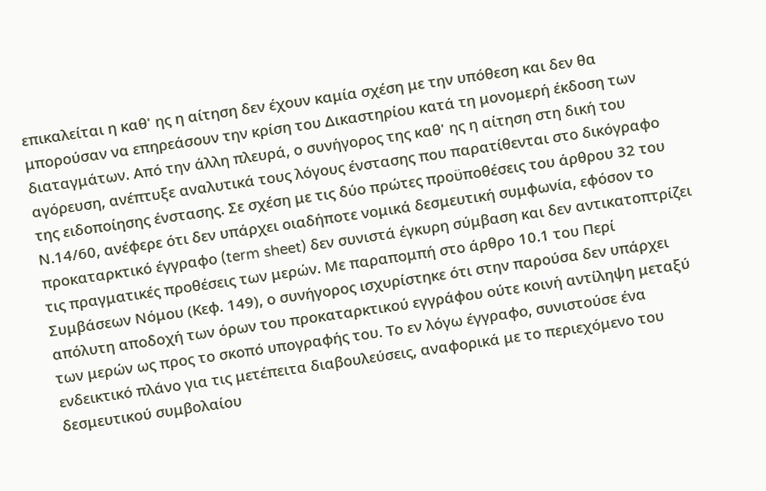επικαλείται η καθ' ης η αίτηση δεν έχουν καμία σχέση με την υπόθεση και δεν θα μπορούσαν να επηρεάσουν την κρίση του Δικαστηρίου κατά τη μονομερή έκδοση των διαταγμάτων. Από την άλλη πλευρά, ο συνήγορος της καθ' ης η αίτηση στη δική του αγόρευση, ανέπτυξε αναλυτικά τους λόγους ένστασης που παρατίθενται στο δικόγραφο της ειδοποίησης ένστασης. Σε σχέση με τις δύο πρώτες προϋποθέσεις του άρθρου 32 του Ν.14/60, ανέφερε ότι δεν υπάρχει οιαδήποτε νομικά δεσμευτική συμφωνία, εφόσον το προκαταρκτικό έγγραφο (term sheet) δεν συνιστά έγκυρη σύμβαση και δεν αντικατοπτρίζει τις πραγματικές προθέσεις των μερών. Με παραπομπή στο άρθρο 10.1 του Περί Συμβάσεων Νόμου (Κεφ. 149), ο συνήγορος ισχυρίστηκε ότι στην παρούσα δεν υπάρχει απόλυτη αποδοχή των όρων του προκαταρκτικού εγγράφου ούτε κοινή αντίληψη μεταξύ των μερών ως προς το σκοπό υπογραφής του. Το εν λόγω έγγραφο, συνιστούσε ένα ενδεικτικό πλάνο για τις μετέπειτα διαβουλεύσεις, αναφορικά με το περιεχόμενο του δεσμευτικού συμβολαίου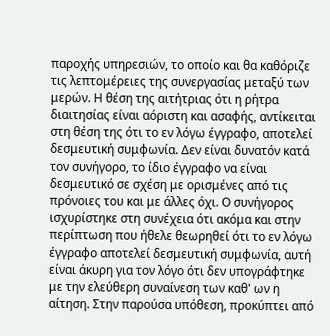παροχής υπηρεσιών, το οποίο και θα καθόριζε τις λεπτομέρειες της συνεργασίας μεταξύ των μερών. Η θέση της αιτήτριας ότι η ρήτρα διαιτησίας είναι αόριστη και ασαφής, αντίκειται στη θέση της ότι το εν λόγω έγγραφο, αποτελεί δεσμευτική συμφωνία. Δεν είναι δυνατόν κατά τον συνήγορο, το ίδιο έγγραφο να είναι δεσμευτικό σε σχέση με ορισμένες από τις πρόνοιες του και με άλλες όχι. Ο συνήγορος ισχυρίστηκε στη συνέχεια ότι ακόμα και στην περίπτωση που ήθελε θεωρηθεί ότι το εν λόγω έγγραφο αποτελεί δεσμευτική συμφωνία, αυτή είναι άκυρη για τον λόγο ότι δεν υπογράφτηκε με την ελεύθερη συναίνεση των καθ' ων η αίτηση. Στην παρούσα υπόθεση, προκύπτει από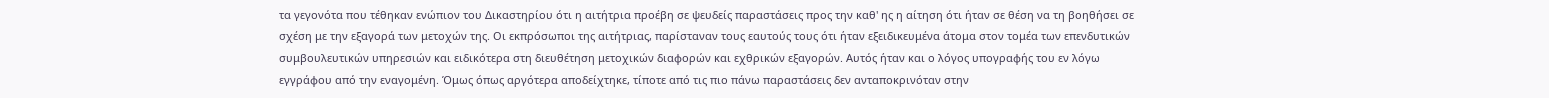τα γεγονότα που τέθηκαν ενώπιον του Δικαστηρίου ότι η αιτήτρια προέβη σε ψευδείς παραστάσεις προς την καθ' ης η αίτηση ότι ήταν σε θέση να τη βοηθήσει σε σχέση με την εξαγορά των μετοχών της. Οι εκπρόσωποι της αιτήτριας, παρίσταναν τους εαυτούς τους ότι ήταν εξειδικευμένα άτομα στον τομέα των επενδυτικών συμβουλευτικών υπηρεσιών και ειδικότερα στη διευθέτηση μετοχικών διαφορών και εχθρικών εξαγορών. Αυτός ήταν και ο λόγος υπογραφής του εν λόγω εγγράφου από την εναγομένη. Όμως όπως αργότερα αποδείχτηκε, τίποτε από τις πιο πάνω παραστάσεις δεν ανταποκρινόταν στην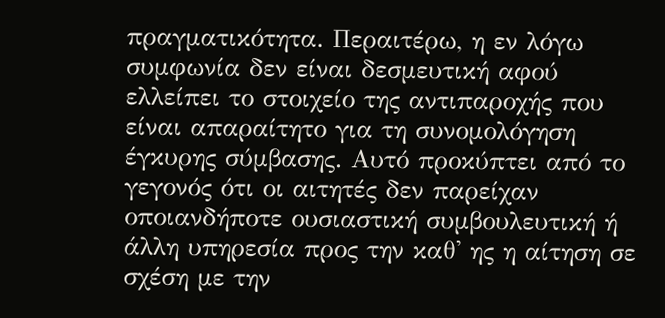πραγματικότητα. Περαιτέρω, η εν λόγω συμφωνία δεν είναι δεσμευτική αφού ελλείπει το στοιχείο της αντιπαροχής που είναι απαραίτητο για τη συνομολόγηση έγκυρης σύμβασης. Αυτό προκύπτει από το γεγονός ότι οι αιτητές δεν παρείχαν οποιανδήποτε ουσιαστική συμβουλευτική ή άλλη υπηρεσία προς την καθ' ης η αίτηση σε σχέση με την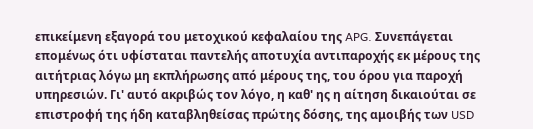επικείμενη εξαγορά του μετοχικού κεφαλαίου της APG. Συνεπάγεται επομένως ότι υφίσταται παντελής αποτυχία αντιπαροχής εκ μέρους της αιτήτριας λόγω μη εκπλήρωσης από μέρους της, του όρου για παροχή υπηρεσιών. Γι' αυτό ακριβώς τον λόγο, η καθ' ης η αίτηση δικαιούται σε επιστροφή της ήδη καταβληθείσας πρώτης δόσης, της αμοιβής των USD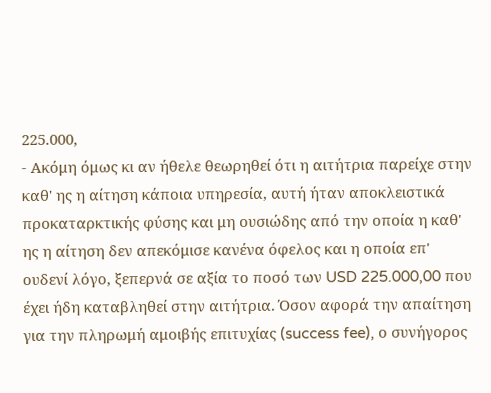225.000,
- Ακόμη όμως κι αν ήθελε θεωρηθεί ότι η αιτήτρια παρείχε στην καθ' ης η αίτηση κάποια υπηρεσία, αυτή ήταν αποκλειστικά προκαταρκτικής φύσης και μη ουσιώδης από την οποία η καθ' ης η αίτηση δεν απεκόμισε κανένα όφελος και η οποία επ' ουδενί λόγο, ξεπερνά σε αξία το ποσό των USD 225.000,00 που έχει ήδη καταβληθεί στην αιτήτρια. Όσον αφορά την απαίτηση για την πληρωμή αμοιβής επιτυχίας (success fee), ο συνήγορος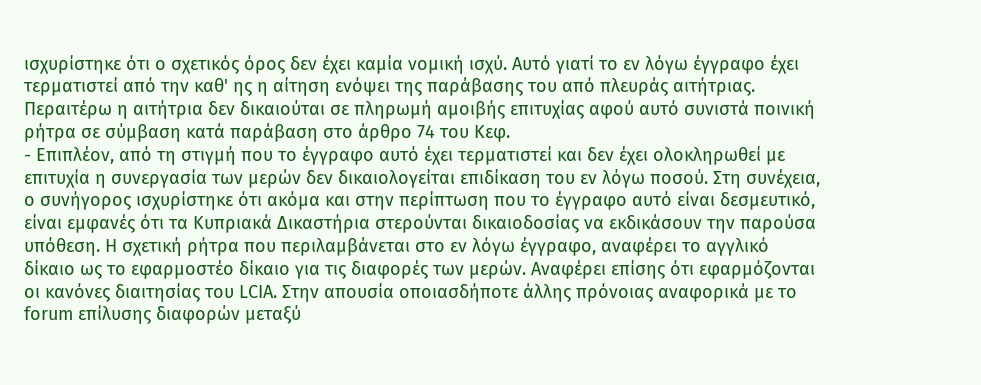ισχυρίστηκε ότι ο σχετικός όρος δεν έχει καμία νομική ισχύ. Αυτό γιατί το εν λόγω έγγραφο έχει τερματιστεί από την καθ' ης η αίτηση ενόψει της παράβασης του από πλευράς αιτήτριας. Περαιτέρω η αιτήτρια δεν δικαιούται σε πληρωμή αμοιβής επιτυχίας αφού αυτό συνιστά ποινική ρήτρα σε σύμβαση κατά παράβαση στο άρθρο 74 του Κεφ.
- Επιπλέον, από τη στιγμή που το έγγραφο αυτό έχει τερματιστεί και δεν έχει ολοκληρωθεί με επιτυχία η συνεργασία των μερών δεν δικαιολογείται επιδίκαση του εν λόγω ποσού. Στη συνέχεια, ο συνήγορος ισχυρίστηκε ότι ακόμα και στην περίπτωση που το έγγραφο αυτό είναι δεσμευτικό, είναι εμφανές ότι τα Κυπριακά Δικαστήρια στερούνται δικαιοδοσίας να εκδικάσουν την παρούσα υπόθεση. Η σχετική ρήτρα που περιλαμβάνεται στο εν λόγω έγγραφο, αναφέρει το αγγλικό δίκαιο ως το εφαρμοστέο δίκαιο για τις διαφορές των μερών. Αναφέρει επίσης ότι εφαρμόζονται οι κανόνες διαιτησίας του LCIA. Στην απουσία οποιασδήποτε άλλης πρόνοιας αναφορικά με το forum επίλυσης διαφορών μεταξύ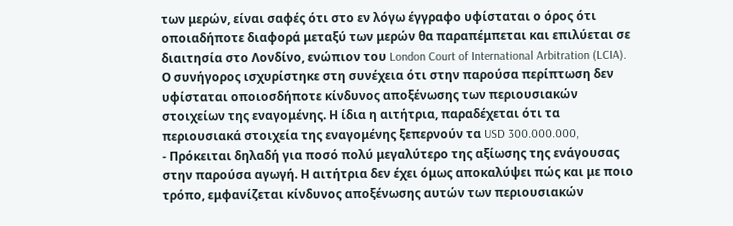των μερών, είναι σαφές ότι στο εν λόγω έγγραφο υφίσταται ο όρος ότι οποιαδήποτε διαφορά μεταξύ των μερών θα παραπέμπεται και επιλύεται σε διαιτησία στο Λονδίνο, ενώπιον του London Court of International Arbitration (LCIA). Ο συνήγορος ισχυρίστηκε στη συνέχεια ότι στην παρούσα περίπτωση δεν υφίσταται οποιοσδήποτε κίνδυνος αποξένωσης των περιουσιακών στοιχείων της εναγομένης. Η ίδια η αιτήτρια, παραδέχεται ότι τα περιουσιακά στοιχεία της εναγομένης ξεπερνούν τα USD 300.000.000,
- Πρόκειται δηλαδή για ποσό πολύ μεγαλύτερο της αξίωσης της ενάγουσας στην παρούσα αγωγή. Η αιτήτρια δεν έχει όμως αποκαλύψει πώς και με ποιο τρόπο, εμφανίζεται κίνδυνος αποξένωσης αυτών των περιουσιακών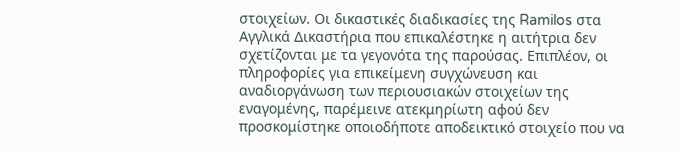στοιχείων. Οι δικαστικές διαδικασίες της Ramilos στα Αγγλικά Δικαστήρια που επικαλέστηκε η αιτήτρια δεν σχετίζονται με τα γεγονότα της παρούσας. Επιπλέον, οι πληροφορίες για επικείμενη συγχώνευση και αναδιοργάνωση των περιουσιακών στοιχείων της εναγομένης, παρέμεινε ατεκμηρίωτη αφού δεν προσκομίστηκε οποιοδήποτε αποδεικτικό στοιχείο που να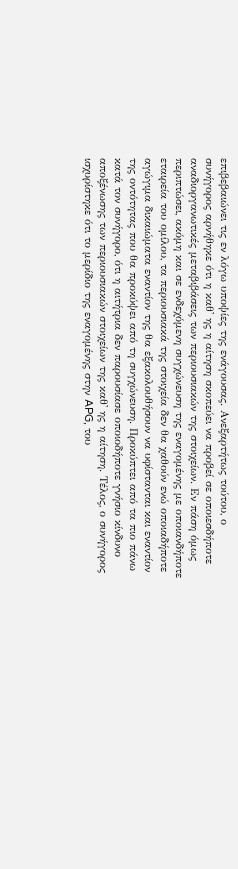επιβεβαιώνει τις εν λόγω υποψίες της ενάγουσας. Ανεξαρτήτως τούτου, ο συνήγορος αρνήθηκε ότι η καθ' ης η αίτηση σκοπεύει να προβεί σε οποιεσδήποτε αναδιοργανωτικές μεταβιβάσεις των περιουσιακών της στοιχείων. Εν πάση όμως περιπτώσει, ακόμη και σε ενδεχόμενη συγχώνευση της εναγομένης με οποιανδήποτε εταιρεία του ομίλου, τα περιουσιακά της στοιχεία δεν θα χαθούν ενώ οποιαδήποτε αγώγιμα δικαιώματα εναντίον της θα εξακολουθήσουν να υφίστανται και εναντίον της οντότητας που θα προκύψει από τη συγχώνευση. Προκύπτει από τα πιο πάνω κατά τον συνήγορο, ότι η αιτήτρια δεν παρουσίασε οποιοδήποτε γνήσιο κίνδυνο αποξένωσης των περιουσιακών στοιχείων της καθ' ης η αίτηση. Τέλος, ο συνήγορος ισχυρίστηκε ότι το μερίδιο της εναγομένης στην APG, του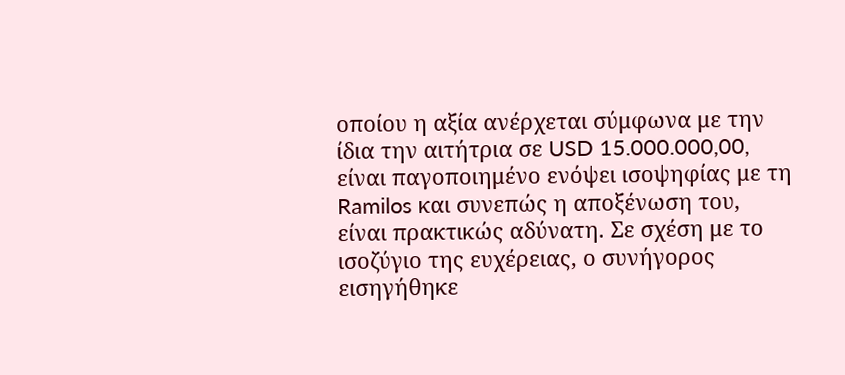οποίου η αξία ανέρχεται σύμφωνα με την ίδια την αιτήτρια σε USD 15.000.000,00, είναι παγοποιημένο ενόψει ισοψηφίας με τη Ramilos και συνεπώς η αποξένωση του, είναι πρακτικώς αδύνατη. Σε σχέση με το ισοζύγιο της ευχέρειας, ο συνήγορος εισηγήθηκε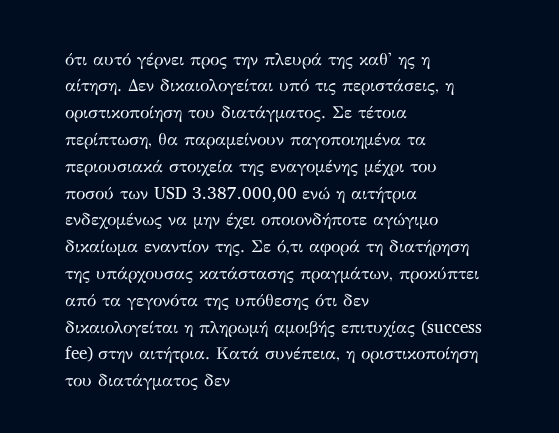ότι αυτό γέρνει προς την πλευρά της καθ' ης η αίτηση. Δεν δικαιολογείται υπό τις περιστάσεις, η οριστικοποίηση του διατάγματος. Σε τέτοια περίπτωση, θα παραμείνουν παγοποιημένα τα περιουσιακά στοιχεία της εναγομένης μέχρι του ποσού των USD 3.387.000,00 ενώ η αιτήτρια ενδεχομένως να μην έχει οποιονδήποτε αγώγιμο δικαίωμα εναντίον της. Σε ό,τι αφορά τη διατήρηση της υπάρχουσας κατάστασης πραγμάτων, προκύπτει από τα γεγονότα της υπόθεσης ότι δεν δικαιολογείται η πληρωμή αμοιβής επιτυχίας (success fee) στην αιτήτρια. Κατά συνέπεια, η οριστικοποίηση του διατάγματος δεν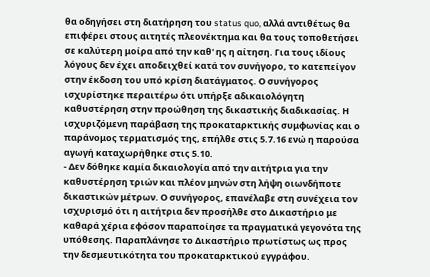θα οδηγήσει στη διατήρηση του status quo, αλλά αντιθέτως θα επιφέρει στους αιτητές πλεονέκτημα και θα τους τοποθετήσει σε καλύτερη μοίρα από την καθ' ης η αίτηση. Για τους ιδίους λόγους δεν έχει αποδειχθεί κατά τον συνήγορο, το κατεπείγον στην έκδοση του υπό κρίση διατάγματος. Ο συνήγορος ισχυρίστηκε περαιτέρω ότι υπήρξε αδικαιολόγητη καθυστέρηση στην προώθηση της δικαστικής διαδικασίας. Η ισχυριζόμενη παράβαση της προκαταρκτικής συμφωνίας και ο παράνομος τερματισμός της, επήλθε στις 5.7.16 ενώ η παρούσα αγωγή καταχωρήθηκε στις 5.10.
- Δεν δόθηκε καμία δικαιολογία από την αιτήτρια για την καθυστέρηση τριών και πλέον μηνών στη λήψη οιωνδήποτε δικαστικών μέτρων. Ο συνήγορος, επανέλαβε στη συνέχεια τον ισχυρισμό ότι η αιτήτρια δεν προσήλθε στο Δικαστήριο με καθαρά χέρια εφόσον παραποίησε τα πραγματικά γεγονότα της υπόθεσης. Παραπλάνησε το Δικαστήριο πρωτίστως ως προς την δεσμευτικότητα του προκαταρκτικού εγγράφου.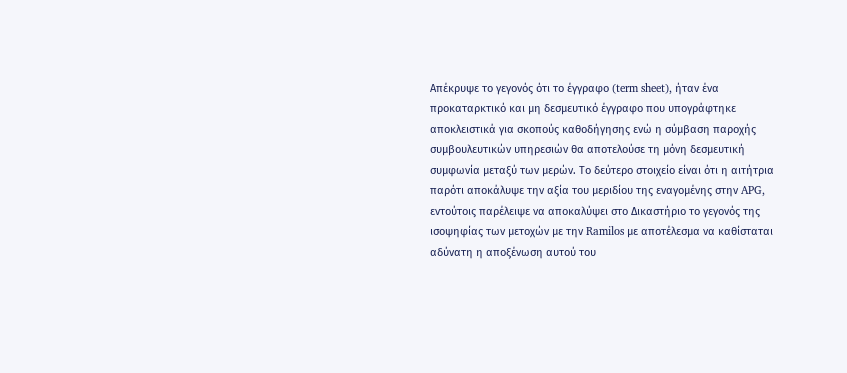Απέκρυψε το γεγονός ότι το έγγραφο (term sheet), ήταν ένα προκαταρκτικό και μη δεσμευτικό έγγραφο που υπογράφτηκε αποκλειστικά για σκοπούς καθοδήγησης ενώ η σύμβαση παροχής συμβουλευτικών υπηρεσιών θα αποτελούσε τη μόνη δεσμευτική συμφωνία μεταξύ των μερών. Το δεύτερο στοιχείο είναι ότι η αιτήτρια παρότι αποκάλυψε την αξία του μεριδίου της εναγομένης στην APG, εντούτοις παρέλειψε να αποκαλύψει στο Δικαστήριο το γεγονός της ισοψηφίας των μετοχών με την Ramilos με αποτέλεσμα να καθίσταται αδύνατη η αποξένωση αυτού του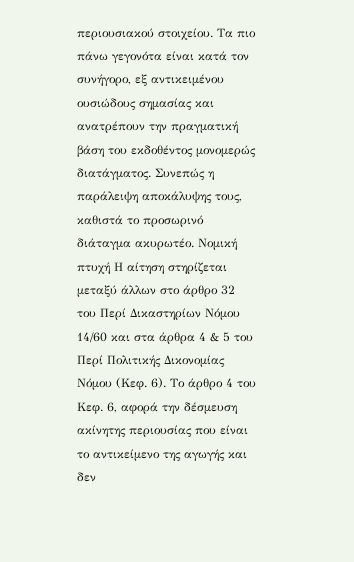περιουσιακού στοιχείου. Τα πιο πάνω γεγονότα είναι κατά τον συνήγορο, εξ αντικειμένου ουσιώδους σημασίας και ανατρέπουν την πραγματική βάση του εκδοθέντος μονομερώς διατάγματος. Συνεπώς η παράλειψη αποκάλυψης τους, καθιστά το προσωρινό διάταγμα ακυρωτέο. Νομική πτυχή Η αίτηση στηρίζεται μεταξύ άλλων στο άρθρο 32 του Περί Δικαστηρίων Νόμου 14/60 και στα άρθρα 4 & 5 του Περί Πολιτικής Δικονομίας Νόμου (Κεφ. 6). Το άρθρο 4 του Κεφ. 6, αφορά την δέσμευση ακίνητης περιουσίας που είναι το αντικείμενο της αγωγής και δεν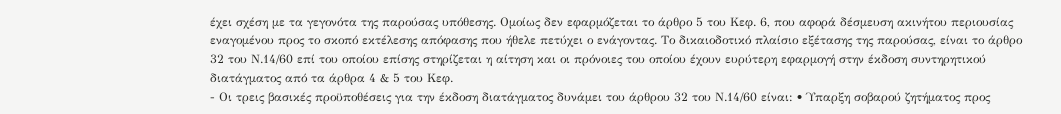έχει σχέση με τα γεγονότα της παρούσας υπόθεσης. Ομοίως δεν εφαρμόζεται το άρθρο 5 του Κεφ. 6, που αφορά δέσμευση ακινήτου περιουσίας εναγομένου προς το σκοπό εκτέλεσης απόφασης που ήθελε πετύχει ο ενάγοντας. Το δικαιοδοτικό πλαίσιο εξέτασης της παρούσας, είναι το άρθρο 32 του Ν.14/60 επί του οποίου επίσης στηρίζεται η αίτηση και οι πρόνοιες του οποίου έχουν ευρύτερη εφαρμογή στην έκδοση συντηρητικού διατάγματος από τα άρθρα 4 & 5 του Κεφ.
- Οι τρεις βασικές προϋποθέσεις για την έκδοση διατάγματος δυνάμει του άρθρου 32 του Ν.14/60 είναι: • Ύπαρξη σοβαρού ζητήματος προς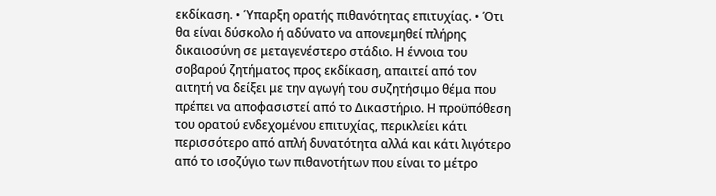εκδίκαση. • Ύπαρξη ορατής πιθανότητας επιτυχίας. • Ότι θα είναι δύσκολο ή αδύνατο να απονεμηθεί πλήρης δικαιοσύνη σε μεταγενέστερο στάδιο. Η έννοια του σοβαρού ζητήματος προς εκδίκαση, απαιτεί από τον αιτητή να δείξει με την αγωγή του συζητήσιμο θέμα που πρέπει να αποφασιστεί από το Δικαστήριο. Η προϋπόθεση του ορατού ενδεχομένου επιτυχίας, περικλείει κάτι περισσότερο από απλή δυνατότητα αλλά και κάτι λιγότερο από το ισοζύγιο των πιθανοτήτων που είναι το μέτρο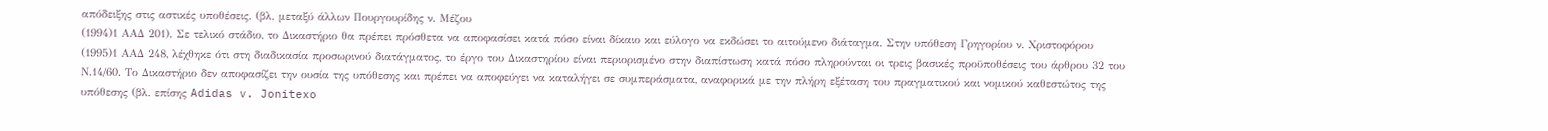απόδειξης στις αστικές υποθέσεις. (βλ. μεταξύ άλλων Πουργουρίδης ν. Μέζου
(1994)1 ΑΑΔ 201). Σε τελικό στάδιο, το Δικαστήριο θα πρέπει πρόσθετα να αποφασίσει κατά πόσο είναι δίκαιο και εύλογο να εκδώσει το αιτούμενο διάταγμα. Στην υπόθεση Γρηγορίου ν. Χριστοφόρου
(1995)1 ΑΑΔ 248, λέχθηκε ότι στη διαδικασία προσωρινού διατάγματος, το έργο του Δικαστηρίου είναι περιορισμένο στην διαπίστωση κατά πόσο πληρούνται οι τρεις βασικές προϋποθέσεις του άρθρου 32 του Ν.14/60. Το Δικαστήριο δεν αποφασίζει την ουσία της υπόθεσης και πρέπει να αποφεύγει να καταλήγει σε συμπεράσματα, αναφορικά με την πλήρη εξέταση του πραγματικού και νομικού καθεστώτος της υπόθεσης (βλ. επίσης Adidas v. Jonitexo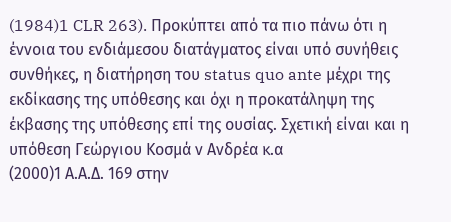(1984)1 CLR 263). Προκύπτει από τα πιο πάνω ότι η έννοια του ενδιάμεσου διατάγματος είναι υπό συνήθεις συνθήκες, η διατήρηση του status quo ante μέχρι της εκδίκασης της υπόθεσης και όχι η προκατάληψη της έκβασης της υπόθεσης επί της ουσίας. Σχετική είναι και η υπόθεση Γεώργιου Κοσμά ν Ανδρέα κ.α
(2000)1 Α.Α.Δ. 169 στην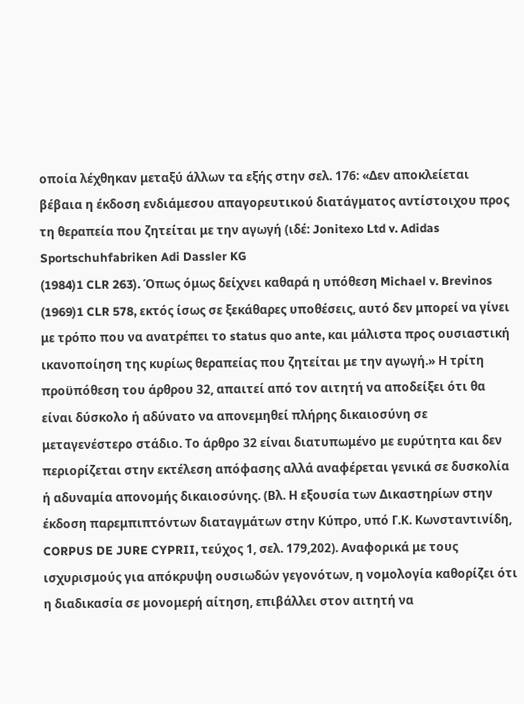οποία λέχθηκαν μεταξύ άλλων τα εξής στην σελ. 176: «Δεν αποκλείεται βέβαια η έκδοση ενδιάμεσου απαγορευτικού διατάγματος αντίστοιχου προς τη θεραπεία που ζητείται με την αγωγή (ιδέ: Jonitexo Ltd v. Adidas Sportschuhfabriken Adi Dassler KG
(1984)1 CLR 263). Όπως όμως δείχνει καθαρά η υπόθεση Michael v. Brevinos
(1969)1 CLR 578, εκτός ίσως σε ξεκάθαρες υποθέσεις, αυτό δεν μπορεί να γίνει με τρόπο που να ανατρέπει το status quo ante, και μάλιστα προς ουσιαστική ικανοποίηση της κυρίως θεραπείας που ζητείται με την αγωγή.» Η τρίτη προϋπόθεση του άρθρου 32, απαιτεί από τον αιτητή να αποδείξει ότι θα είναι δύσκολο ή αδύνατο να απονεμηθεί πλήρης δικαιοσύνη σε μεταγενέστερο στάδιο. Το άρθρο 32 είναι διατυπωμένο με ευρύτητα και δεν περιορίζεται στην εκτέλεση απόφασης αλλά αναφέρεται γενικά σε δυσκολία ή αδυναμία απονομής δικαιοσύνης. (Βλ. Η εξουσία των Δικαστηρίων στην έκδοση παρεμπιπτόντων διαταγμάτων στην Κύπρο, υπό Γ.Κ. Κωνσταντινίδη, CORPUS DE JURE CYPRII, τεύχος 1, σελ. 179,202). Αναφορικά με τους ισχυρισμούς για απόκρυψη ουσιωδών γεγονότων, η νομολογία καθορίζει ότι η διαδικασία σε μονομερή αίτηση, επιβάλλει στον αιτητή να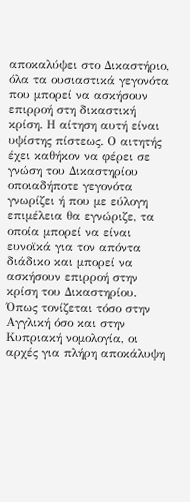αποκαλύψει στο Δικαστήριο, όλα τα ουσιαστικά γεγονότα που μπορεί να ασκήσουν επιρροή στη δικαστική κρίση. Η αίτηση αυτή είναι υψίστης πίστεως. Ο αιτητής έχει καθήκον να φέρει σε γνώση του Δικαστηρίου οποιαδήποτε γεγονότα γνωρίζει ή που με εύλογη επιμέλεια θα εγνώριζε, τα οποία μπορεί να είναι ευνοϊκά για τον απόντα διάδικο και μπορεί να ασκήσουν επιρροή στην κρίση του Δικαστηρίου. Όπως τονίζεται τόσο στην Αγγλική όσο και στην Κυπριακή νομολογία, οι αρχές για πλήρη αποκάλυψη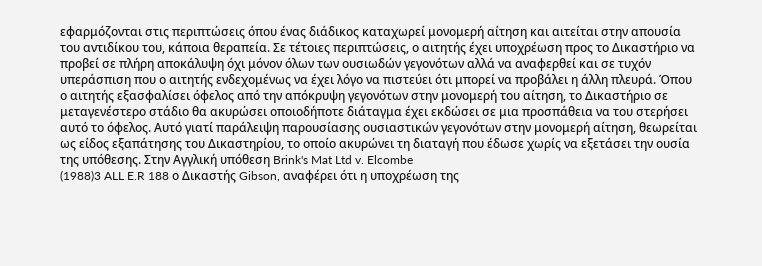εφαρμόζονται στις περιπτώσεις όπου ένας διάδικος καταχωρεί μονομερή αίτηση και αιτείται στην απουσία του αντιδίκου του, κάποια θεραπεία. Σε τέτοιες περιπτώσεις, ο αιτητής έχει υποχρέωση προς το Δικαστήριο να προβεί σε πλήρη αποκάλυψη όχι μόνον όλων των ουσιωδών γεγονότων αλλά να αναφερθεί και σε τυχόν υπεράσπιση που ο αιτητής ενδεχομένως να έχει λόγο να πιστεύει ότι μπορεί να προβάλει η άλλη πλευρά. Όπου ο αιτητής εξασφαλίσει όφελος από την απόκρυψη γεγονότων στην μονομερή του αίτηση, το Δικαστήριο σε μεταγενέστερο στάδιο θα ακυρώσει οποιοδήποτε διάταγμα έχει εκδώσει σε μια προσπάθεια να του στερήσει αυτό το όφελος. Αυτό γιατί παράλειψη παρουσίασης ουσιαστικών γεγονότων στην μονομερή αίτηση, θεωρείται ως είδος εξαπάτησης του Δικαστηρίου, το οποίο ακυρώνει τη διαταγή που έδωσε χωρίς να εξετάσει την ουσία της υπόθεσης. Στην Αγγλική υπόθεση Brink's Mat Ltd v. Elcombe
(1988)3 ALL E.R 188 ο Δικαστής Gibson, αναφέρει ότι η υποχρέωση της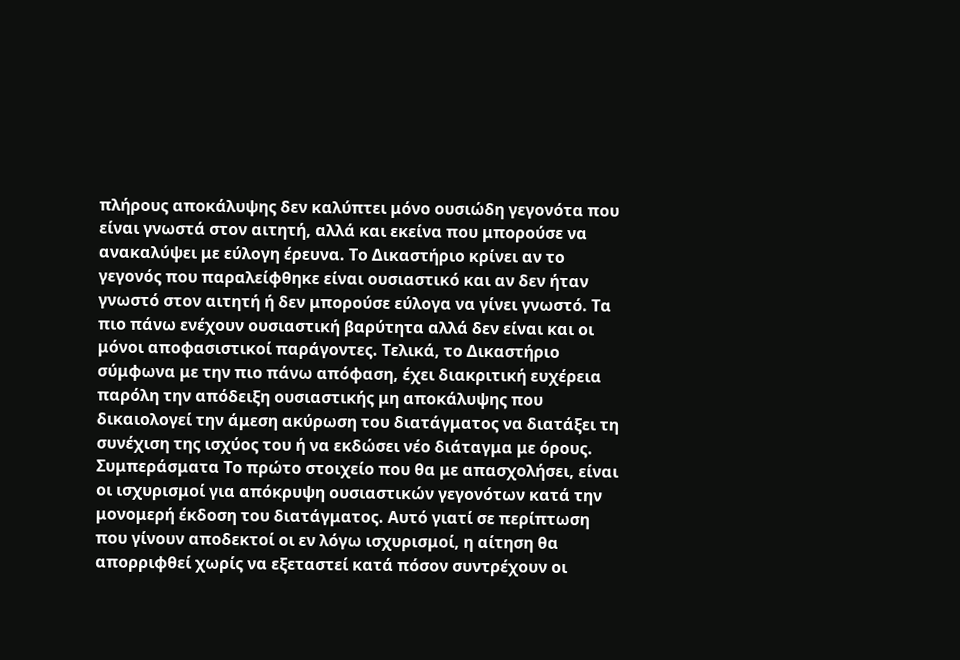πλήρους αποκάλυψης δεν καλύπτει μόνο ουσιώδη γεγονότα που είναι γνωστά στον αιτητή, αλλά και εκείνα που μπορούσε να ανακαλύψει με εύλογη έρευνα. Το Δικαστήριο κρίνει αν το γεγονός που παραλείφθηκε είναι ουσιαστικό και αν δεν ήταν γνωστό στον αιτητή ή δεν μπορούσε εύλογα να γίνει γνωστό. Τα πιο πάνω ενέχουν ουσιαστική βαρύτητα αλλά δεν είναι και οι μόνοι αποφασιστικοί παράγοντες. Τελικά, το Δικαστήριο σύμφωνα με την πιο πάνω απόφαση, έχει διακριτική ευχέρεια παρόλη την απόδειξη ουσιαστικής μη αποκάλυψης που δικαιολογεί την άμεση ακύρωση του διατάγματος να διατάξει τη συνέχιση της ισχύος του ή να εκδώσει νέο διάταγμα με όρους. Συμπεράσματα Το πρώτο στοιχείο που θα με απασχολήσει, είναι οι ισχυρισμοί για απόκρυψη ουσιαστικών γεγονότων κατά την μονομερή έκδοση του διατάγματος. Αυτό γιατί σε περίπτωση που γίνουν αποδεκτοί οι εν λόγω ισχυρισμοί, η αίτηση θα απορριφθεί χωρίς να εξεταστεί κατά πόσον συντρέχουν οι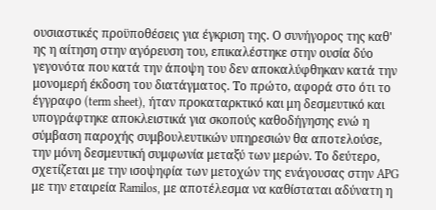ουσιαστικές προϋποθέσεις για έγκριση της. Ο συνήγορος της καθ' ης η αίτηση στην αγόρευση του, επικαλέστηκε στην ουσία δύο γεγονότα που κατά την άποψη του δεν αποκαλύφθηκαν κατά την μονομερή έκδοση του διατάγματος. Το πρώτο, αφορά στο ότι το έγγραφο (term sheet), ήταν προκαταρκτικό και μη δεσμευτικό και υπογράφτηκε αποκλειστικά για σκοπούς καθοδήγησης ενώ η σύμβαση παροχής συμβουλευτικών υπηρεσιών θα αποτελούσε, την μόνη δεσμευτική συμφωνία μεταξύ των μερών. Το δεύτερο, σχετίζεται με την ισοψηφία των μετοχών της ενάγουσας στην APG με την εταιρεία Ramilos, με αποτέλεσμα να καθίσταται αδύνατη η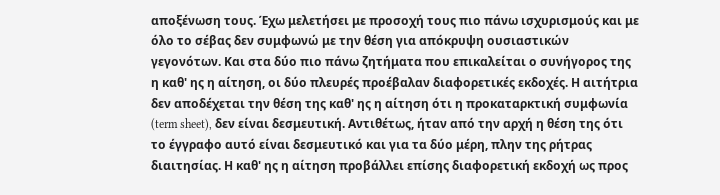αποξένωση τους. Έχω μελετήσει με προσοχή τους πιο πάνω ισχυρισμούς και με όλο το σέβας δεν συμφωνώ με την θέση για απόκρυψη ουσιαστικών γεγονότων. Και στα δύο πιο πάνω ζητήματα που επικαλείται ο συνήγορος της η καθ' ης η αίτηση, οι δύο πλευρές προέβαλαν διαφορετικές εκδοχές. Η αιτήτρια δεν αποδέχεται την θέση της καθ' ης η αίτηση ότι η προκαταρκτική συμφωνία (term sheet), δεν είναι δεσμευτική. Αντιθέτως, ήταν από την αρχή η θέση της ότι το έγγραφο αυτό είναι δεσμευτικό και για τα δύο μέρη, πλην της ρήτρας διαιτησίας. Η καθ' ης η αίτηση προβάλλει επίσης διαφορετική εκδοχή ως προς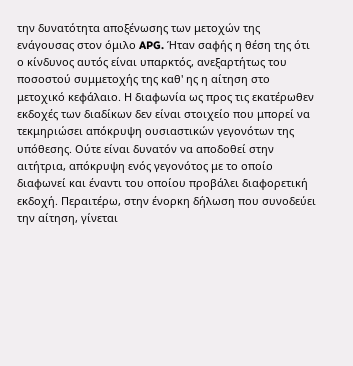την δυνατότητα αποξένωσης των μετοχών της ενάγουσας στον όμιλο APG. Ήταν σαφής η θέση της ότι ο κίνδυνος αυτός είναι υπαρκτός, ανεξαρτήτως του ποσοστού συμμετοχής της καθ' ης η αίτηση στο μετοχικό κεφάλαιο. Η διαφωνία ως προς τις εκατέρωθεν εκδοχές των διαδίκων δεν είναι στοιχείο που μπορεί να τεκμηριώσει απόκρυψη ουσιαστικών γεγονότων της υπόθεσης. Ούτε είναι δυνατόν να αποδοθεί στην αιτήτρια, απόκρυψη ενός γεγονότος με το οποίο διαφωνεί και έναντι του οποίου προβάλει διαφορετική εκδοχή. Περαιτέρω, στην ένορκη δήλωση που συνοδεύει την αίτηση, γίνεται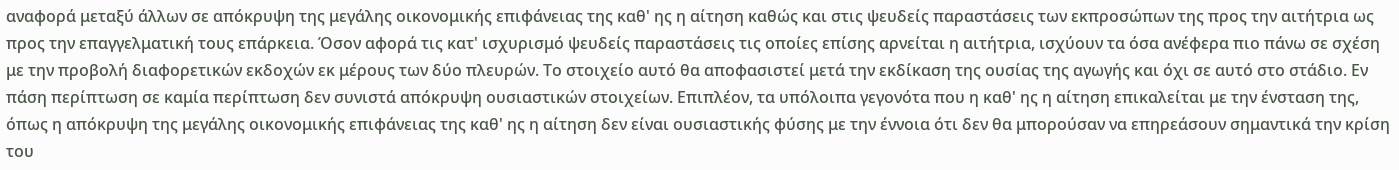αναφορά μεταξύ άλλων σε απόκρυψη της μεγάλης οικονομικής επιφάνειας της καθ' ης η αίτηση καθώς και στις ψευδείς παραστάσεις των εκπροσώπων της προς την αιτήτρια ως προς την επαγγελματική τους επάρκεια. Όσον αφορά τις κατ' ισχυρισμό ψευδείς παραστάσεις τις οποίες επίσης αρνείται η αιτήτρια, ισχύουν τα όσα ανέφερα πιο πάνω σε σχέση με την προβολή διαφορετικών εκδοχών εκ μέρους των δύο πλευρών. Το στοιχείο αυτό θα αποφασιστεί μετά την εκδίκαση της ουσίας της αγωγής και όχι σε αυτό στο στάδιο. Εν πάση περίπτωση σε καμία περίπτωση δεν συνιστά απόκρυψη ουσιαστικών στοιχείων. Επιπλέον, τα υπόλοιπα γεγονότα που η καθ' ης η αίτηση επικαλείται με την ένσταση της, όπως η απόκρυψη της μεγάλης οικονομικής επιφάνειας της καθ' ης η αίτηση δεν είναι ουσιαστικής φύσης με την έννοια ότι δεν θα μπορούσαν να επηρεάσουν σημαντικά την κρίση του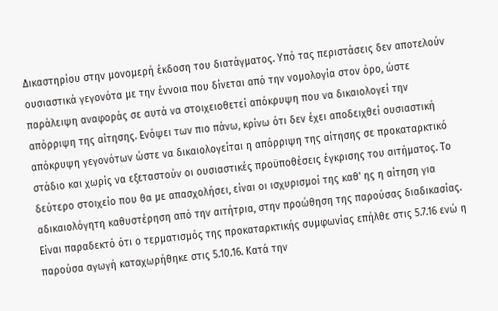Δικαστηρίου στην μονομερή έκδοση του διατάγματος. Υπό τας περιστάσεις δεν αποτελούν ουσιαστικά γεγονότα με την έννοια που δίνεται από την νομολογία στον όρο, ώστε παράλειψη αναφοράς σε αυτά να στοιχειοθετεί απόκρυψη που να δικαιολογεί την απόρριψη της αίτησης. Ενόψει των πιο πάνω, κρίνω ότι δεν έχει αποδειχθεί ουσιαστική απόκρυψη γεγονότων ώστε να δικαιολογείται η απόρριψη της αίτησης σε προκαταρκτικό στάδιο και χωρίς να εξεταστούν οι ουσιαστικές προϋποθέσεις έγκρισης του αιτήματος. Το δεύτερο στοιχείο που θα με απασχολήσει, είναι οι ισχυρισμοί της καθ' ης η αίτηση για αδικαιολόγητη καθυστέρηση από την αιτήτρια, στην προώθηση της παρούσας διαδικασίας. Είναι παραδεκτό ότι ο τερματισμός της προκαταρκτικής συμφωνίας επήλθε στις 5.7.16 ενώ η παρούσα αγωγή καταχωρήθηκε στις 5.10.16. Κατά την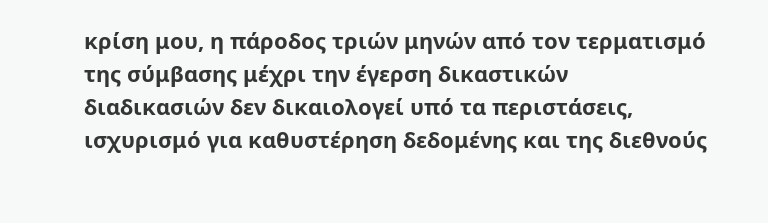κρίση μου, η πάροδος τριών μηνών από τον τερματισμό της σύμβασης μέχρι την έγερση δικαστικών διαδικασιών δεν δικαιολογεί υπό τα περιστάσεις, ισχυρισμό για καθυστέρηση δεδομένης και της διεθνούς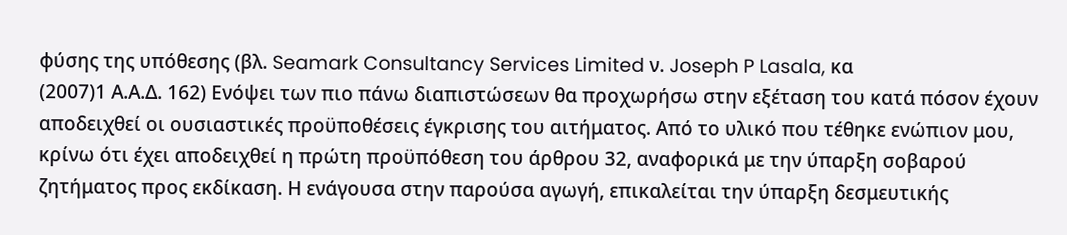φύσης της υπόθεσης (βλ. Seamark Consultancy Services Limited ν. Joseph P Lasala, κα
(2007)1 Α.Α.Δ. 162) Ενόψει των πιο πάνω διαπιστώσεων θα προχωρήσω στην εξέταση του κατά πόσον έχουν αποδειχθεί οι ουσιαστικές προϋποθέσεις έγκρισης του αιτήματος. Από το υλικό που τέθηκε ενώπιον μου, κρίνω ότι έχει αποδειχθεί η πρώτη προϋπόθεση του άρθρου 32, αναφορικά με την ύπαρξη σοβαρού ζητήματος προς εκδίκαση. Η ενάγουσα στην παρούσα αγωγή, επικαλείται την ύπαρξη δεσμευτικής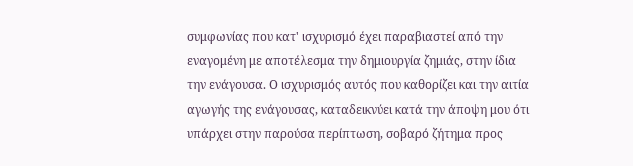συμφωνίας που κατ' ισχυρισμό έχει παραβιαστεί από την εναγομένη με αποτέλεσμα την δημιουργία ζημιάς, στην ίδια την ενάγουσα. Ο ισχυρισμός αυτός που καθορίζει και την αιτία αγωγής της ενάγουσας, καταδεικνύει κατά την άποψη μου ότι υπάρχει στην παρούσα περίπτωση, σοβαρό ζήτημα προς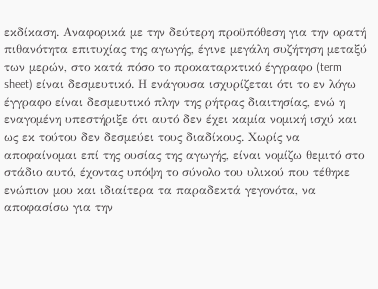εκδίκαση. Αναφορικά με την δεύτερη προϋπόθεση για την ορατή πιθανότητα επιτυχίας της αγωγής, έγινε μεγάλη συζήτηση μεταξύ των μερών, στο κατά πόσο το προκαταρκτικό έγγραφο (term sheet) είναι δεσμευτικό. Η ενάγουσα ισχυρίζεται ότι το εν λόγω έγγραφο είναι δεσμευτικό πλην της ρήτρας διαιτησίας, ενώ η εναγομένη υπεστήριξε ότι αυτό δεν έχει καμία νομική ισχύ και ως εκ τούτου δεν δεσμεύει τους διαδίκους. Χωρίς να αποφαίνομαι επί της ουσίας της αγωγής, είναι νομίζω θεμιτό στο στάδιο αυτό, έχοντας υπόψη το σύνολο του υλικού που τέθηκε ενώπιον μου και ιδιαίτερα τα παραδεκτά γεγονότα, να αποφασίσω για την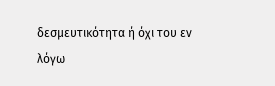δεσμευτικότητα ή όχι του εν λόγω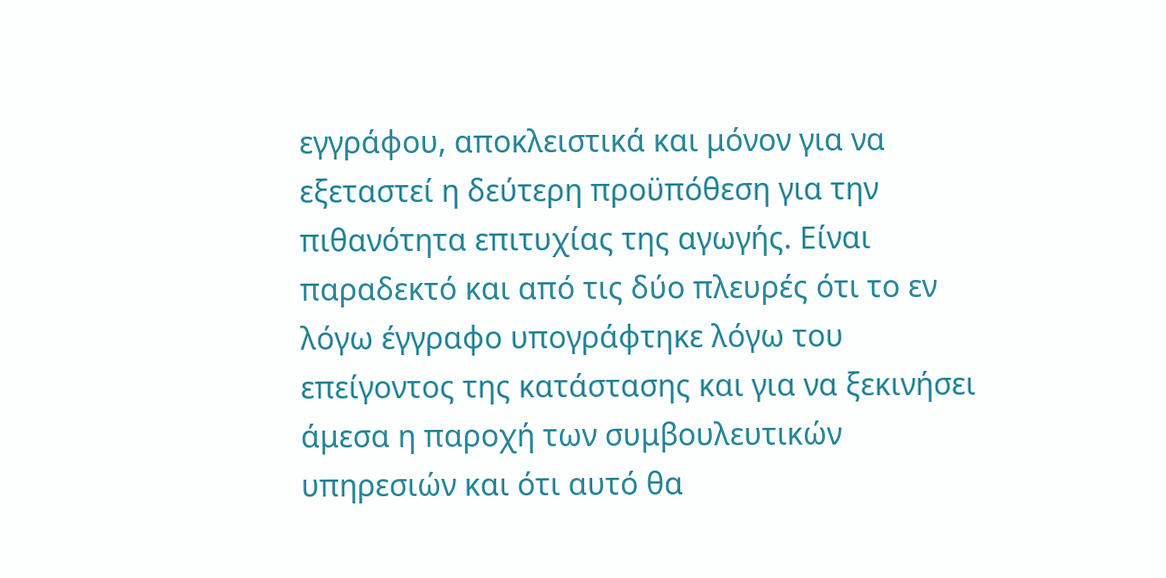εγγράφου, αποκλειστικά και μόνον για να εξεταστεί η δεύτερη προϋπόθεση για την πιθανότητα επιτυχίας της αγωγής. Είναι παραδεκτό και από τις δύο πλευρές ότι το εν λόγω έγγραφο υπογράφτηκε λόγω του επείγοντος της κατάστασης και για να ξεκινήσει άμεσα η παροχή των συμβουλευτικών υπηρεσιών και ότι αυτό θα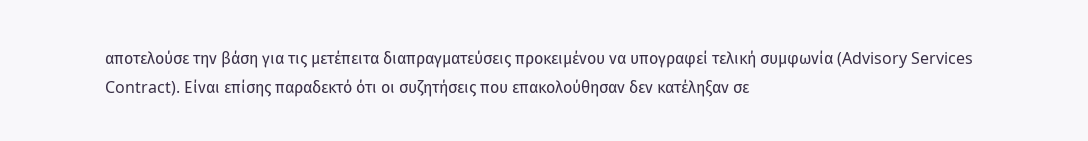αποτελούσε την βάση για τις μετέπειτα διαπραγματεύσεις προκειμένου να υπογραφεί τελική συμφωνία (Advisory Services Contract). Είναι επίσης παραδεκτό ότι οι συζητήσεις που επακολούθησαν δεν κατέληξαν σε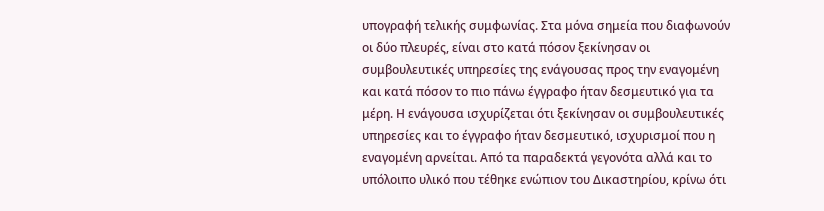υπογραφή τελικής συμφωνίας. Στα μόνα σημεία που διαφωνούν οι δύο πλευρές, είναι στο κατά πόσον ξεκίνησαν οι συμβουλευτικές υπηρεσίες της ενάγουσας προς την εναγομένη και κατά πόσον το πιο πάνω έγγραφο ήταν δεσμευτικό για τα μέρη. Η ενάγουσα ισχυρίζεται ότι ξεκίνησαν οι συμβουλευτικές υπηρεσίες και το έγγραφο ήταν δεσμευτικό, ισχυρισμοί που η εναγομένη αρνείται. Από τα παραδεκτά γεγονότα αλλά και το υπόλοιπο υλικό που τέθηκε ενώπιον του Δικαστηρίου, κρίνω ότι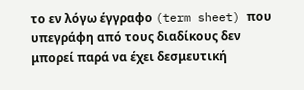το εν λόγω έγγραφο (term sheet) που υπεγράφη από τους διαδίκους δεν μπορεί παρά να έχει δεσμευτική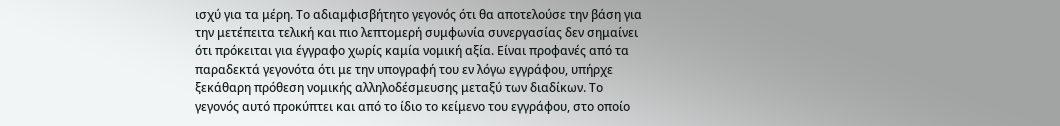ισχύ για τα μέρη. Το αδιαμφισβήτητο γεγονός ότι θα αποτελούσε την βάση για την μετέπειτα τελική και πιο λεπτομερή συμφωνία συνεργασίας δεν σημαίνει ότι πρόκειται για έγγραφο χωρίς καμία νομική αξία. Είναι προφανές από τα παραδεκτά γεγονότα ότι με την υπογραφή του εν λόγω εγγράφου, υπήρχε ξεκάθαρη πρόθεση νομικής αλληλοδέσμευσης μεταξύ των διαδίκων. Το γεγονός αυτό προκύπτει και από το ίδιο το κείμενο του εγγράφου, στο οποίο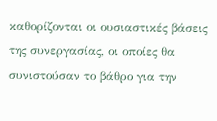καθορίζονται οι ουσιαστικές βάσεις της συνεργασίας, οι οποίες θα συνιστούσαν το βάθρο για την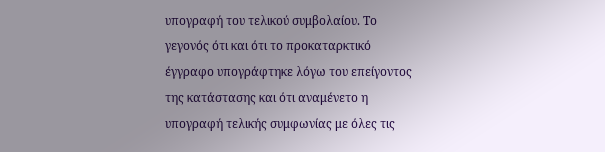υπογραφή του τελικού συμβολαίου. Το γεγονός ότι και ότι το προκαταρκτικό έγγραφο υπογράφτηκε λόγω του επείγοντος της κατάστασης και ότι αναμένετο η υπογραφή τελικής συμφωνίας με όλες τις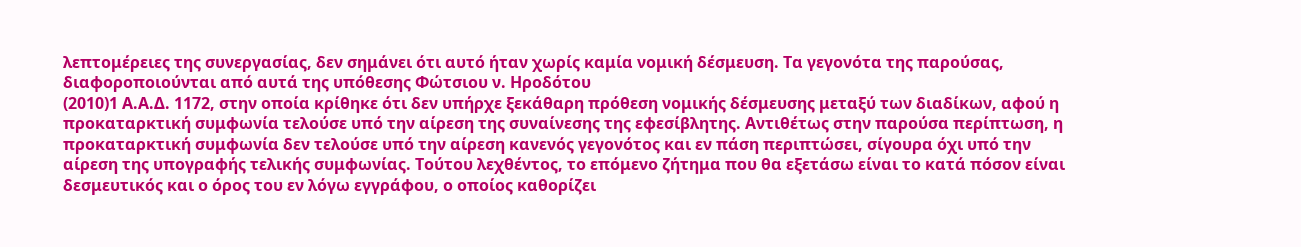λεπτομέρειες της συνεργασίας, δεν σημάνει ότι αυτό ήταν χωρίς καμία νομική δέσμευση. Τα γεγονότα της παρούσας, διαφοροποιούνται από αυτά της υπόθεσης Φώτσιου ν. Ηροδότου
(2010)1 Α.Α.Δ. 1172, στην οποία κρίθηκε ότι δεν υπήρχε ξεκάθαρη πρόθεση νομικής δέσμευσης μεταξύ των διαδίκων, αφού η προκαταρκτική συμφωνία τελούσε υπό την αίρεση της συναίνεσης της εφεσίβλητης. Αντιθέτως στην παρούσα περίπτωση, η προκαταρκτική συμφωνία δεν τελούσε υπό την αίρεση κανενός γεγονότος και εν πάση περιπτώσει, σίγουρα όχι υπό την αίρεση της υπογραφής τελικής συμφωνίας. Τούτου λεχθέντος, το επόμενο ζήτημα που θα εξετάσω είναι το κατά πόσον είναι δεσμευτικός και ο όρος του εν λόγω εγγράφου, ο οποίος καθορίζει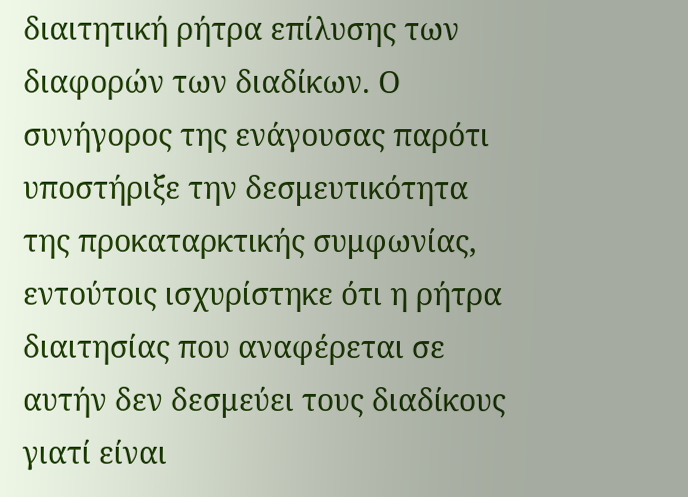διαιτητική ρήτρα επίλυσης των διαφορών των διαδίκων. Ο συνήγορος της ενάγουσας παρότι υποστήριξε την δεσμευτικότητα της προκαταρκτικής συμφωνίας, εντούτοις ισχυρίστηκε ότι η ρήτρα διαιτησίας που αναφέρεται σε αυτήν δεν δεσμεύει τους διαδίκους γιατί είναι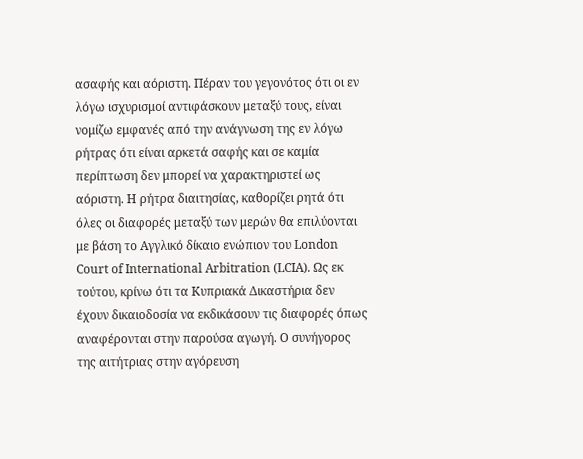ασαφής και αόριστη. Πέραν του γεγονότος ότι οι εν λόγω ισχυρισμοί αντιφάσκουν μεταξύ τους, είναι νομίζω εμφανές από την ανάγνωση της εν λόγω ρήτρας ότι είναι αρκετά σαφής και σε καμία περίπτωση δεν μπορεί να χαρακτηριστεί ως αόριστη. Η ρήτρα διαιτησίας, καθορίζει ρητά ότι όλες οι διαφορές μεταξύ των μερών θα επιλύονται με βάση το Αγγλικό δίκαιο ενώπιον του London Court of International Arbitration (LCIA). Ως εκ τούτου, κρίνω ότι τα Κυπριακά Δικαστήρια δεν έχουν δικαιοδοσία να εκδικάσουν τις διαφορές όπως αναφέρονται στην παρούσα αγωγή. Ο συνήγορος της αιτήτριας στην αγόρευση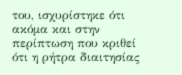του, ισχυρίστηκε ότι ακόμα και στην περίπτωση που κριθεί ότι η ρήτρα διαιτησίας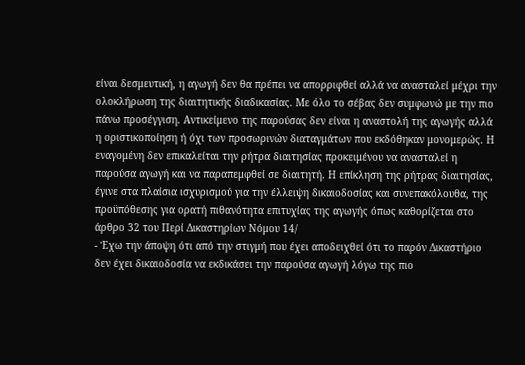είναι δεσμευτική, η αγωγή δεν θα πρέπει να απορριφθεί αλλά να ανασταλεί μέχρι την ολοκλήρωση της διαιτητικής διαδικασίας. Με όλο το σέβας δεν συμφωνώ με την πιο πάνω προσέγγιση. Αντικείμενο της παρούσας δεν είναι η αναστολή της αγωγής αλλά η οριστικοποίηση ή όχι των προσωρινών διαταγμάτων που εκδόθηκαν μονομερώς. Η εναγομένη δεν επικαλείται την ρήτρα διαιτησίας προκειμένου να ανασταλεί η παρούσα αγωγή και να παραπεμφθεί σε διαιτητή. Η επίκληση της ρήτρας διαιτησίας, έγινε στα πλαίσια ισχυρισμού για την έλλειψη δικαιοδοσίας και συνεπακόλουθα, της προϋπόθεσης για ορατή πιθανότητα επιτυχίας της αγωγής όπως καθορίζεται στο άρθρο 32 του Περί Δικαστηρίων Νόμου 14/
- Έχω την άποψη ότι από την στιγμή που έχει αποδειχθεί ότι το παρόν Δικαστήριο δεν έχει δικαιοδοσία να εκδικάσει την παρούσα αγωγή λόγω της πιο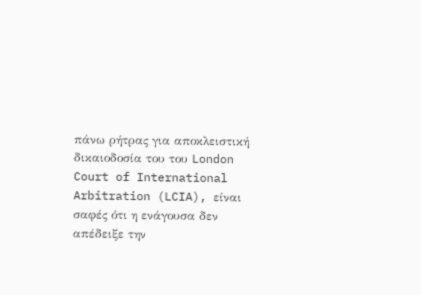πάνω ρήτρας για αποκλειστική δικαιοδοσία του του London Court of International Arbitration (LCIA), είναι σαφές ότι η ενάγουσα δεν απέδειξε την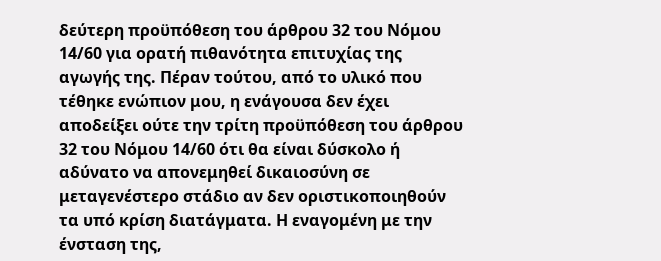δεύτερη προϋπόθεση του άρθρου 32 του Νόμου 14/60 για ορατή πιθανότητα επιτυχίας της αγωγής της. Πέραν τούτου, από το υλικό που τέθηκε ενώπιον μου, η ενάγουσα δεν έχει αποδείξει ούτε την τρίτη προϋπόθεση του άρθρου 32 του Νόμου 14/60 ότι θα είναι δύσκολο ή αδύνατο να απονεμηθεί δικαιοσύνη σε μεταγενέστερο στάδιο αν δεν οριστικοποιηθούν τα υπό κρίση διατάγματα. Η εναγομένη με την ένσταση της,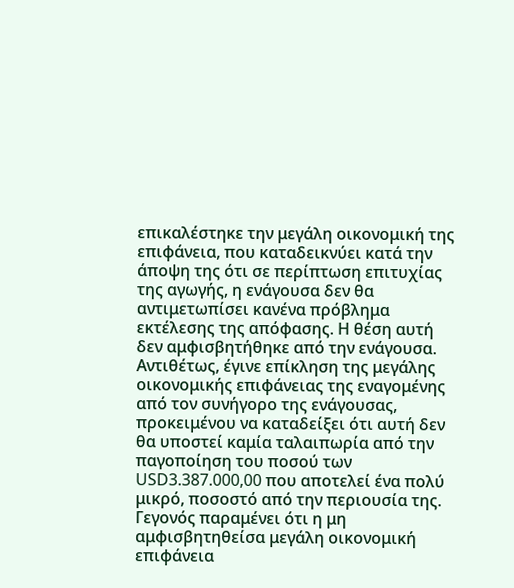επικαλέστηκε την μεγάλη οικονομική της επιφάνεια, που καταδεικνύει κατά την άποψη της ότι σε περίπτωση επιτυχίας της αγωγής, η ενάγουσα δεν θα αντιμετωπίσει κανένα πρόβλημα εκτέλεσης της απόφασης. Η θέση αυτή δεν αμφισβητήθηκε από την ενάγουσα. Αντιθέτως, έγινε επίκληση της μεγάλης οικονομικής επιφάνειας της εναγομένης από τον συνήγορο της ενάγουσας, προκειμένου να καταδείξει ότι αυτή δεν θα υποστεί καμία ταλαιπωρία από την παγοποίηση του ποσού των USD3.387.000,00 που αποτελεί ένα πολύ μικρό, ποσοστό από την περιουσία της. Γεγονός παραμένει ότι η μη αμφισβητηθείσα μεγάλη οικονομική επιφάνεια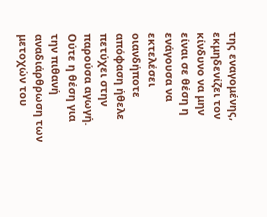της εναγομένης, εκμηδενίζει τον κίνδυνο να μην είναι σε θέση η ενάγουσα να εκτελέσει οιανδήποτε απόφαση ήθελε πετύχει στην παρούσα αγωγή. Ούτε η θέση για την πιθανή αναδιάρθρωση των μετοχών του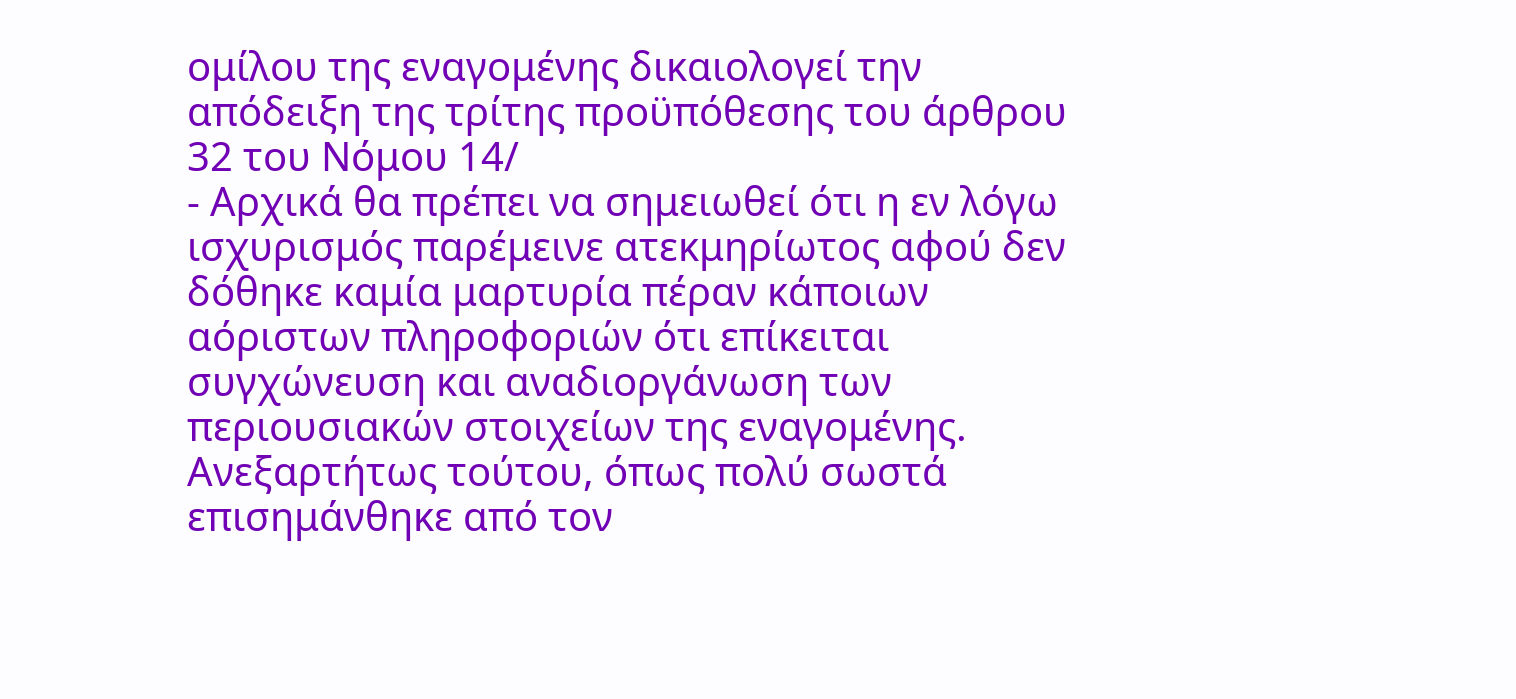ομίλου της εναγομένης δικαιολογεί την απόδειξη της τρίτης προϋπόθεσης του άρθρου 32 του Νόμου 14/
- Αρχικά θα πρέπει να σημειωθεί ότι η εν λόγω ισχυρισμός παρέμεινε ατεκμηρίωτος αφού δεν δόθηκε καμία μαρτυρία πέραν κάποιων αόριστων πληροφοριών ότι επίκειται συγχώνευση και αναδιοργάνωση των περιουσιακών στοιχείων της εναγομένης. Ανεξαρτήτως τούτου, όπως πολύ σωστά επισημάνθηκε από τον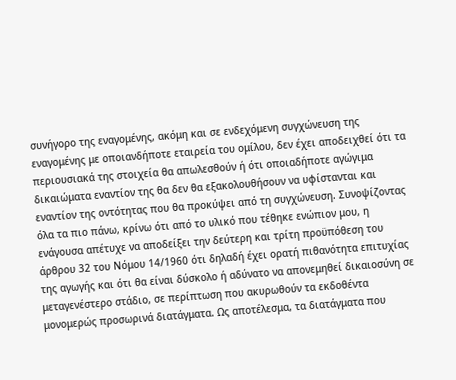συνήγορο της εναγομένης, ακόμη και σε ενδεχόμενη συγχώνευση της εναγομένης με οποιανδήποτε εταιρεία του ομίλου, δεν έχει αποδειχθεί ότι τα περιουσιακά της στοιχεία θα απωλεσθούν ή ότι οποιαδήποτε αγώγιμα δικαιώματα εναντίον της θα δεν θα εξακολουθήσουν να υφίστανται και εναντίον της οντότητας που θα προκύψει από τη συγχώνευση. Συνοψίζοντας όλα τα πιο πάνω, κρίνω ότι από το υλικό που τέθηκε ενώπιον μου, η ενάγουσα απέτυχε να αποδείξει την δεύτερη και τρίτη προϋπόθεση του άρθρου 32 του Νόμου 14/1960 ότι δηλαδή έχει ορατή πιθανότητα επιτυχίας της αγωγής και ότι θα είναι δύσκολο ή αδύνατο να απονεμηθεί δικαιοσύνη σε μεταγενέστερο στάδιο, σε περίπτωση που ακυρωθούν τα εκδοθέντα μονομερώς προσωρινά διατάγματα. Ως αποτέλεσμα, τα διατάγματα που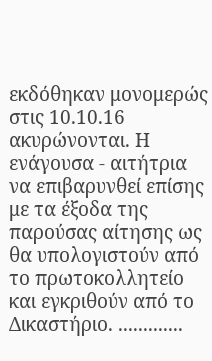εκδόθηκαν μονομερώς στις 10.10.16 ακυρώνονται. Η ενάγουσα - αιτήτρια να επιβαρυνθεί επίσης με τα έξοδα της παρούσας αίτησης ως θα υπολογιστούν από το πρωτοκολλητείο και εγκριθούν από το Δικαστήριο. .............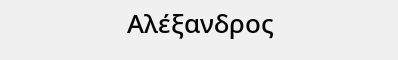Αλέξανδρος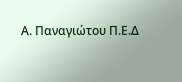Α. Παναγιώτου Π.Ε.Δ